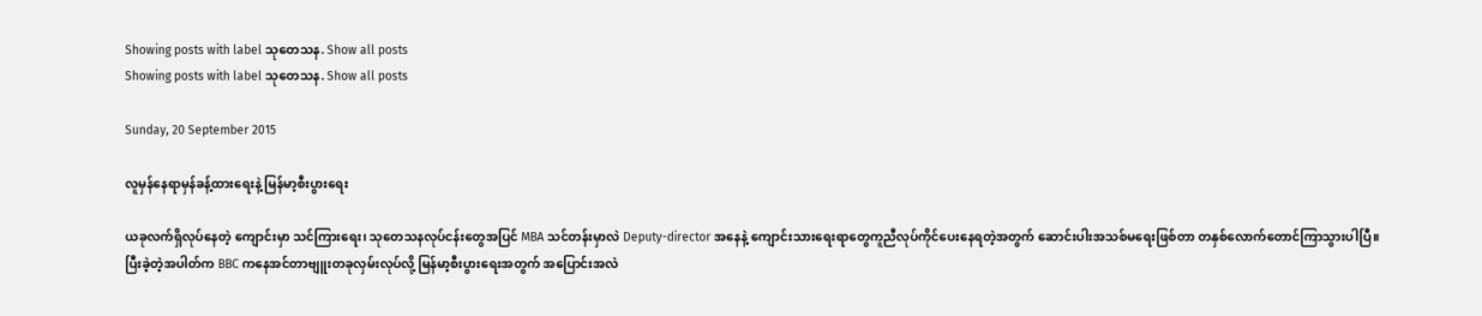Showing posts with label သုတေသန. Show all posts
Showing posts with label သုတေသန. Show all posts

Sunday, 20 September 2015

လူမှန်နေရာမှန်ခန့်ထားရေးနဲ့ မြန်မာ့စီးပွားရေး

ယခုလက်ရှိလုပ်နေတဲ့ ကျောင်းမှာ သင်ကြားရေး၊ သုတေသနလုပ်ငန်းတွေအပြင် MBA သင်တန်းမှာလဲ Deputy-director အနေနဲ့ ကျောင်းသားရေးရာတွေကူညီလုပ်ကိုင်ပေးနေရတဲ့အတွက် ဆောင်းပါးအသစ်မရေးဖြစ်တာ တနှစ်လောက်တောင်ကြာသွားပါပြီ။
ပြီးခဲ့တဲ့အပါတ်က BBC ကနေအင်တာဗျူးတခုလှမ်းလုပ်လို့ မြန်မာ့စီးပွားရေးအတွက် အပြောင်းအလဲ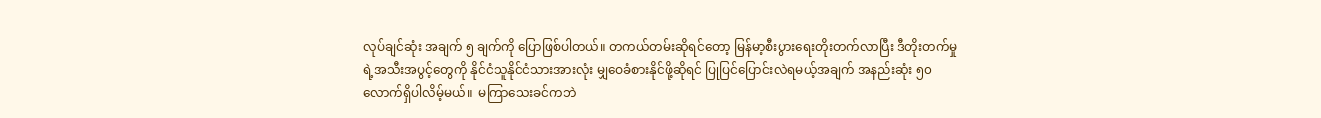လုပ်ချင်ဆုံး အချက် ၅ ချက်ကို ပြောဖြစ်ပါတယ်။ တကယ်တမ်းဆိုရင်တော့ မြန်မာ့စီးပွားရေးတိုးတက်လာပြီး ဒီတိုးတက်မှုရဲ့အသီးအပွင့်တွေကို နိုင်ငံသူနိုင်ငံသားအားလုံး မျှဝေခံစားနိုင်ဖို့ဆိုရင် ပြုပြင်ပြောင်းလဲရမယ့်အချက် အနည်းဆုံး ၅၀ လောက်ရှိပါလိမ့်မယ်။  မကြာသေးခင်ကဘဲ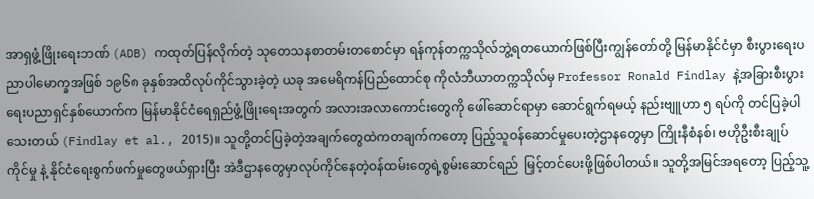အာရှဖွံ့ဖြိုးရေးဘဏ် (ADB) ကထုတ်ပြန်လိုက်တဲ့ သုတေသနစာတမ်းတစောင်မှာ ရန်ကုန်တက္ကသိုလ်ဘွဲ့ရတယောက်ဖြစ်ပြီးကျွန်တော်တို့ မြန်မာနိုင်ငံမှာ စီးပွားရေးပညာပါမောက္ခအဖြစ် ၁၉၆၈ ခုနှစ်အထိလုပ်ကိုင်သွားခဲ့တဲ့ ယခု အမေရိကန်ပြည်ထောင်စု ကိုလံဘီယာတက္ကသိုလ်မှ Professor Ronald Findlay နဲ့အခြားစီးပွားရေးပညာရှင်နှစ်ယောက်က မြန်မာနိုင်ငံရေရှည်ဖွံ့ဖြိုးရေးအတွက် အလားအလာကောင်းတွေကို ဖေါ်ဆောင်ရာမှာ ဆောင်ရွက်ရမယ့် နည်းဗျူဟာ ၅ ရပ်ကို တင်ပြခဲ့ပါသေးတယ် (Findlay et al., 2015)။ သူတို့တင်ပြခဲ့တဲ့အချက်တွေထဲကတချက်ကတော့ ပြည့်သူဝန်ဆောင်မှုပေးတဲ့ဌာနတွေမှာ ကြိုးနီစံနစ်၊ ဗဟိုဦးစီးချုပ်ကိုင်မှု နဲ့ နိုင်ငံရေးစွက်ဖက်မှုတွေဖယ်ရှားပြီး အဲဒီဌာနတွေမှာလုပ်ကိုင်နေတဲ့ဝန်ထမ်းတွေရဲ့စွမ်းဆောင်ရည်  မြှင့်တင်ပေးဖို့ဖြစ်ပါတယ်။ သူတို့အမြင်အရတော့ ပြည့်သူ့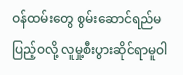ဝန်ထမ်းတွေ စွမ်းဆောင်ရည်မပြည့်ဝလို့ လူမှု့စီးပွားဆိုင်ရာမူဝါ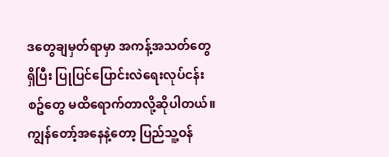ဒတွေချမှတ်ရာမှာ အကန့်အသတ်တွေရှိပြီး ပြုပြင်ပြောင်းလဲရေးလုပ်ငန်းစဥ်တွေ မထိရောက်တာလို့ဆိုပါတယ်။
ကျွန်တော့်အနေနဲ့တော့ ပြည်သူ့ဝန်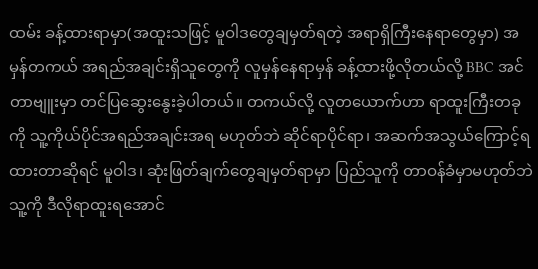ထမ်း ခန့်ထားရာမှာ(အထူးသဖြင့် မူဝါဒတွေချမှတ်ရတဲ့ အရာရှိကြီးနေရာတွေမှာ) အမှန်တကယ် အရည်အချင်းရှိသူတွေကို လူမှန်နေရာမှန် ခန့်ထားဖို့လိုတယ်လို့ BBC အင်တာဗျူးမှာ တင်ပြဆွေးနွေးခဲ့ပါတယ်။ တကယ်လို့ လူတယောက်ဟာ ရာထူးကြီးတခုကို သူ့ကိုယ်ပိုင်အရည်အချင်းအရ မဟုတ်ဘဲ ဆိုင်ရာပိုင်ရာ၊ အဆက်အသွယ်ကြောင့်ရထားတာဆိုရင် မူဝါဒ၊ ဆုံးဖြတ်ချက်တွေချမှတ်ရာမှာ ပြည်သူကို တာဝန်ခံမှာမဟုတ်ဘဲ သူ့ကို ဒီလိုရာထူးရအောင်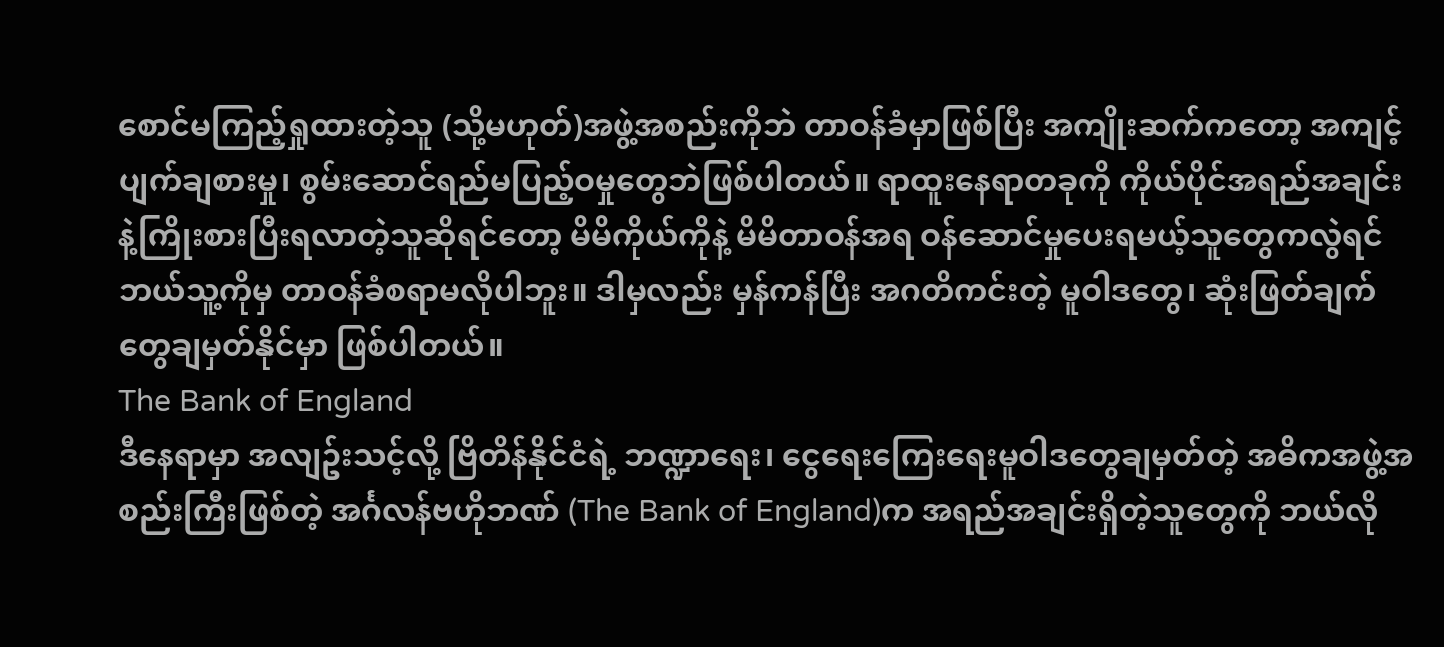စောင်မကြည့်ရှုထားတဲ့သူ (သို့မဟုတ်)အဖွဲ့အစည်းကိုဘဲ တာဝန်ခံမှာဖြစ်ပြီး အကျိုးဆက်ကတော့ အကျင့်ပျက်ချစားမှု၊ စွမ်းဆောင်ရည်မပြည့်ဝမှုတွေဘဲဖြစ်ပါတယ်။ ရာထူးနေရာတခုကို ကိုယ်ပိုင်အရည်အချင်းနဲ့ကြိုးစားပြီးရလာတဲ့သူဆိုရင်တော့ မိမိကိုယ်ကိုနဲ့ မိမိတာဝန်အရ ဝန်ဆောင်မှုပေးရမယ့်သူတွေကလွဲရင် ဘယ်သူ့ကိုမှ တာဝန်ခံစရာမလိုပါဘူး။ ဒါမှလည်း မှန်ကန်ပြီး အဂတိကင်းတဲ့ မူဝါဒတွေ၊ ဆုံးဖြတ်ချက်တွေချမှတ်နိုင်မှာ ဖြစ်ပါတယ်။
The Bank of England
ဒီနေရာမှာ အလျဥ်းသင့်လို့ ဗြိတိန်နိုင်ငံရဲ့ ဘဏ္ဍာရေး၊ ငွေရေးကြေးရေးမူဝါဒတွေချမှတ်တဲ့ အဓိကအဖွဲ့အစည်းကြီးဖြစ်တဲ့ အင်္ဂလန်ဗဟိုဘဏ် (The Bank of England)က အရည်အချင်းရှိတဲ့သူတွေကို ဘယ်လို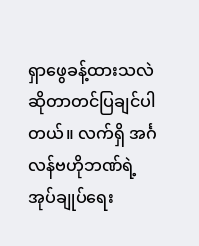ရှာဖွေခန့်ထားသလဲဆိုတာတင်ပြချင်ပါတယ်။ လက်ရှိ အင်္ဂလန်ဗဟိုဘဏ်ရဲ့ အုပ်ချုပ်ရေး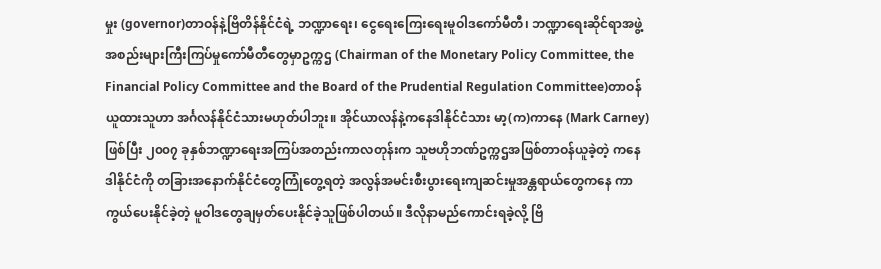မှုး (governor)တာဝန်နဲ့ဗြိတိန်နိုင်ငံရဲ့ ဘဏ္ဍာရေး၊ ငွေရေးကြေးရေးမူဝါဒကော်မီတီ၊ ဘဏ္ဍာရေးဆိုင်ရာအဖွဲ့အစည်းများကြီးကြပ်မှုကော်မီတီတွေမှာဥက္ကဌ (Chairman of the Monetary Policy Committee, the Financial Policy Committee and the Board of the Prudential Regulation Committee)တာဝန်ယူထားသူဟာ အင်္ဂလန်နိုင်ငံသားမဟုတ်ပါဘူး။ အိုင်ယာလန်နဲ့ကနေဒါနိုင်ငံသား မာ့(က)ကာနေ (Mark Carney) ဖြစ်ပြီး ၂၀၀၇ ခုနှစ်ဘဏ္ဍာရေးအကြပ်အတည်းကာလတုန်းက သူဗဟိုဘဏ်ဥက္ကဌအဖြစ်တာဝန်ယူခဲ့တဲ့ ကနေဒါနိုင်ငံကို တခြားအနောက်နိုင်ငံတွေကြုံတွေ့ရတဲ့ အလွန်အမင်းစီးပွားရေးကျဆင်းမှုအန္တရာယ်တွေကနေ ကာကွယ်ပေးနိုင်ခဲ့တဲ့ မူဝါဒတွေချမှတ်ပေးနိုင်ခဲ့သူဖြစ်ပါတယ်။ ဒီလိုနာမည်ကောင်းရခဲ့လို့ ဗြိ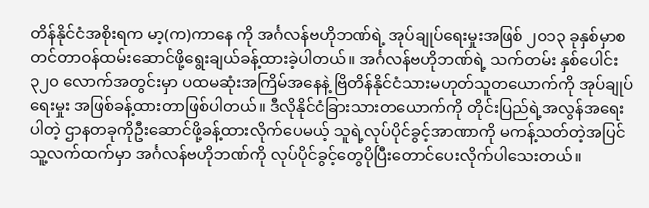တိန်နိုင်ငံအစိုးရက မာ့(က)ကာနေ ကို အင်္ဂလန်ဗဟိုဘဏ်ရဲ့ အုပ်ချုပ်ရေးမှုးအဖြစ် ၂၀၁၃ ခုနှစ်မှာစတင်တာဝန်ထမ်းဆောင်ဖို့ရွေးချယ်ခန့်ထားခဲ့ပါတယ်။ အင်္ဂလန်ဗဟိုဘဏ်ရဲ့ သက်တမ်း နှစ်ပေါင်း ၃၂၀ လောက်အတွင်းမှာ ပထမဆုံးအကြိမ်အနေနဲ့ ဗြိတိန်နိုင်ငံသားမဟုတ်သူတယောက်ကို အုပ်ချုပ်ရေးမှုး အဖြစ်ခန့်ထားတာဖြစ်ပါတယ်။ ဒီလိုနိုင်ငံခြားသားတယောက်ကို တိုင်းပြည်ရဲ့အလွန်အရေးပါတဲ့ ဌာနတခုကိုဦးဆောင်ဖို့ခန့်ထားလိုက်ပေမယ့် သူရဲ့လုပ်ပိုင်ခွင့်အာဏာကို မကန့်သတ်တဲ့အပြင် သူ့လက်ထက်မှာ အင်္ဂလန်ဗဟိုဘဏ်ကို လုပ်ပိုင်ခွင့်တွေပိုပြီးတောင်ပေးလိုက်ပါသေးတယ်။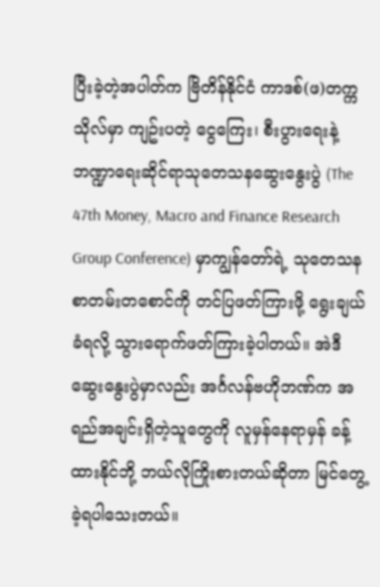ပြီးခဲ့တဲ့အပါတ်က ဗြိတိန်နိုင်ငံ ကာဒစ်(ဖ)တက္ကသိုလ်မှာ ကျဥ်းပတဲ့ ငွေကြေး၊ စီးပွားရေးနဲ့ ဘဏ္ဍာရေးဆိုင်ရာသုတေသနဆွေးနွေးပွဲ (The 47th Money, Macro and Finance Research Group Conference) မှာကျွန်တော်ရဲ့ သုတေသနစာတမ်းတစောင်ကို တင်ပြဖတ်ကြားဖို့ ရွေးချယ်ခံရလို့ သွားရောက်ဖတ်ကြားခဲ့ပါတယ်။ အဲဒီဆွေးနွေးပွဲမှာလည်း အင်္ဂလန်ဗဟိုဘဏ်က အရည်အချင်းရှိတဲ့သူတွေကို လူမှန်နေရာမှန် ခန့်ထားနိုင်ဘို့ ဘယ်လိုကြိုးစားတယ်ဆိုတာ မြင်တွေ့ခဲ့ရပါသေးတယ်။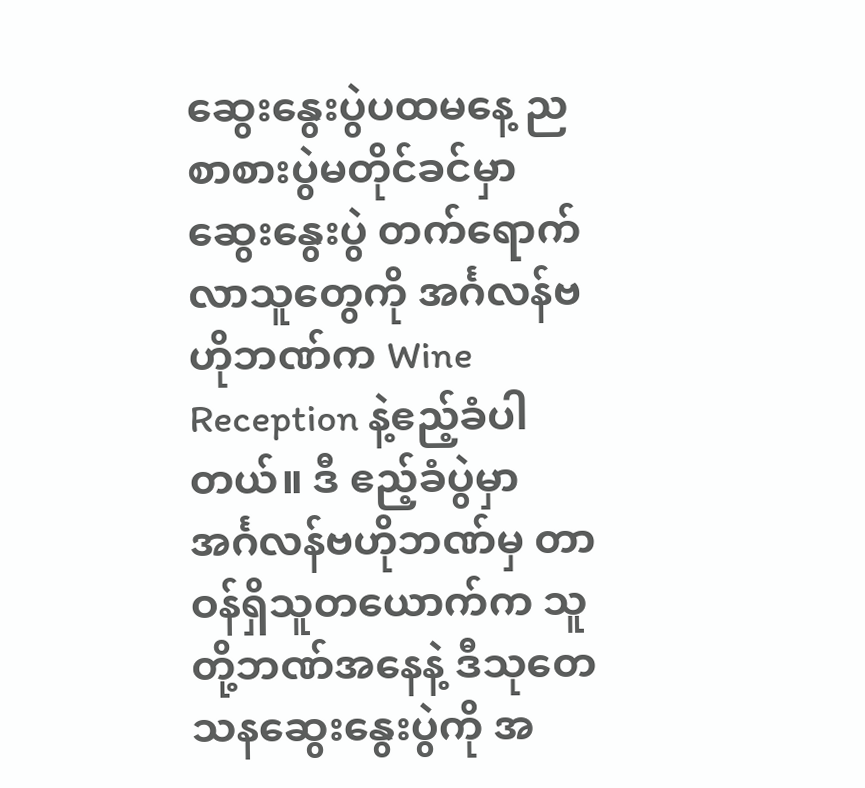ဆွေးနွေးပွဲပထမနေ့ ညစာစားပွဲမတိုင်ခင်မှာ ဆွေးနွေးပွဲ တက်ရောက်လာသူတွေကို အင်္ဂလန်ဗဟိုဘဏ်က Wine Reception နဲ့ဧည့်ခံပါတယ်။ ဒီ ဧည့်ခံပွဲမှာ အင်္ဂလန်ဗဟိုဘဏ်မှ တာဝန်ရှိသူတယောက်က သူတို့ဘဏ်အနေနဲ့ ဒီသုတေသနဆွေးနွေးပွဲကို အ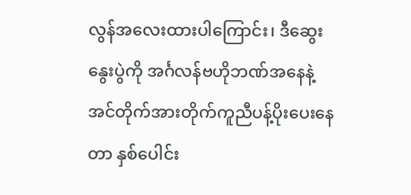လွန်အလေးထားပါကြောင်း၊ ဒီဆွေးနွေးပွဲကို အင်္ဂလန်ဗဟိုဘဏ်အနေနဲ့ အင်တိုက်အားတိုက်ကူညီပန့်ပိုးပေးနေတာ နှစ်ပေါင်း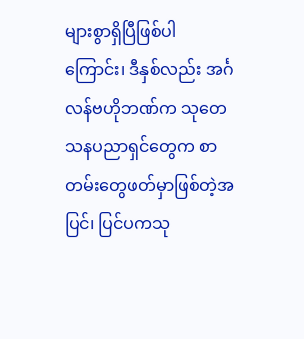များစွာရှိပြီဖြစ်ပါကြောင်း၊ ဒီနှစ်လည်း အင်္ဂလန်ဗဟိုဘဏ်က သုတေသနပညာရှင်တွေက စာတမ်းတွေဖတ်မှာဖြစ်တဲ့အပြင်၊ ပြင်ပကသု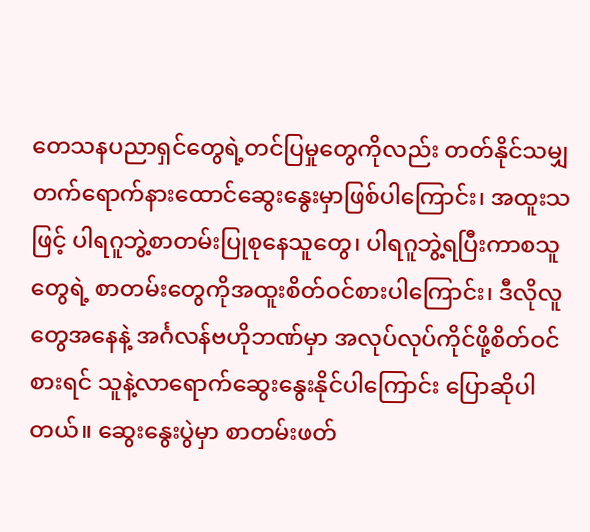တေသနပညာရှင်တွေရဲ့တင်ပြမှုတွေကိုလည်း တတ်နိုင်သမျှတက်ရောက်နားထောင်ဆွေးနွေးမှာဖြစ်ပါကြောင်း၊ အထူးသဖြင့် ပါရဂူဘွဲ့စာတမ်းပြုစုနေသူတွေ၊ ပါရဂူဘွဲ့ရပြီးကာစသူတွေရဲ့ စာတမ်းတွေကိုအထူးစိတ်ဝင်စားပါကြောင်း၊ ဒီလိုလူတွေအနေနဲ့ အင်္ဂလန်ဗဟိုဘဏ်မှာ အလုပ်လုပ်ကိုင်ဖို့စိတ်ဝင်စားရင် သူနဲ့လာရောက်ဆွေးနွေးနိုင်ပါကြောင်း ပြောဆိုပါတယ်။ ဆွေးနွေးပွဲမှာ စာတမ်းဖတ်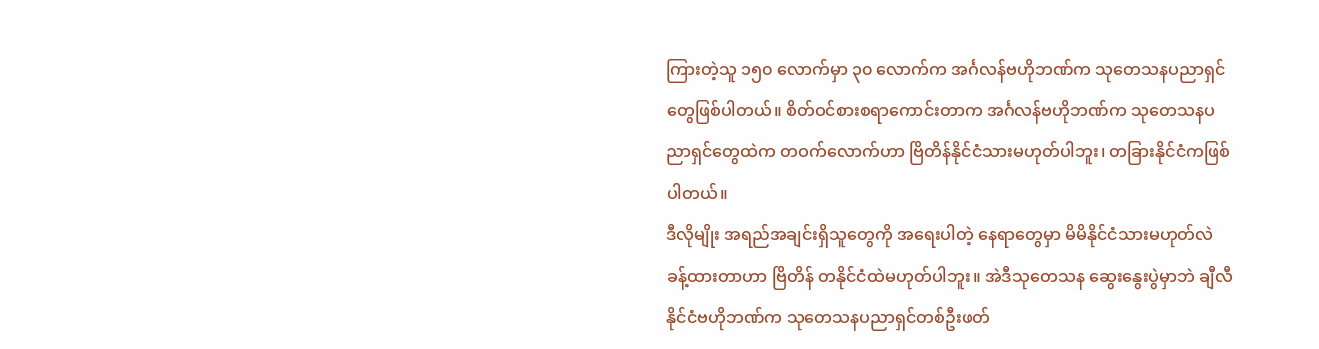ကြားတဲ့သူ ၁၅၀ လောက်မှာ ၃၀ လောက်က အင်္ဂလန်ဗဟိုဘဏ်က သုတေသနပညာရှင်တွေဖြစ်ပါတယ်။ စိတ်ဝင်စားစရာကောင်းတာက အင်္ဂလန်ဗဟိုဘဏ်က သုတေသနပညာရှင်တွေထဲက တဝက်လောက်ဟာ ဗြိတိန်နိုင်ငံသားမဟုတ်ပါဘူး၊ တခြားနိုင်ငံကဖြစ်ပါတယ်။
ဒီလိုမျိုး အရည်အချင်းရှိသူတွေကို အရေးပါတဲ့ နေရာတွေမှာ မိမိနိုင်ငံသားမဟုတ်လဲ ခန့်ထားတာဟာ ဗြိတိန် တနိုင်ငံထဲမဟုတ်ပါဘူး။ အဲဒီသုတေသန ဆွေးနွေးပွဲမှာဘဲ ချီလီနိုင်ငံဗဟိုဘဏ်က သုတေသနပညာရှင်တစ်ဦးဖတ်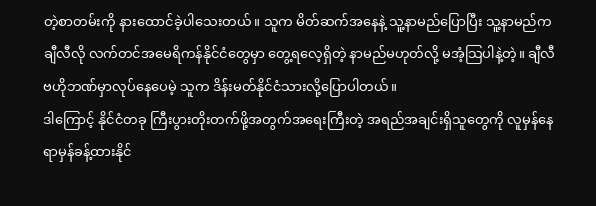တဲ့စာတမ်းကို နားထောင်ခဲ့ပါသေးတယ်။ သူက မိတ်ဆက်အနေနဲ့ သူ့နာမည်ပြောပြီး သူ့နာမည်က ချီလီလို လက်တင်အမေရိကန်နိုင်ငံတွေမှာ တွေ့ရလေ့ရှိတဲ့ နာမည်မဟုတ်လို့ မအံ့သြပါနဲ့တဲ့။ ချီလီဗဟိုဘဏ်မှာလုပ်နေပေမဲ့ သူက ဒိန်းမတ်နိုင်ငံသားလို့ပြောပါတယ်။
ဒါကြောင့် နိုင်ငံတခု ကြီးပွားတိုးတက်ဖို့အတွက်အရေးကြီးတဲ့ အရည်အချင်းရှိသူတွေကို လူမှန်နေရာမှန်ခန့်ထားနိုင်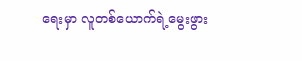ရေးမှာ လူတစ်ယောက်ရဲ့မွေးဖွား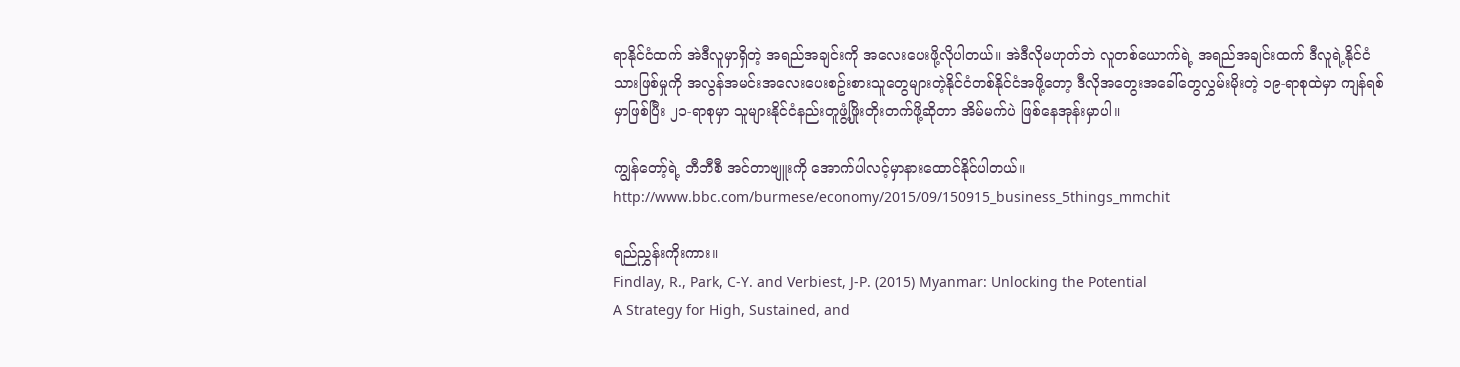ရာနိုင်ငံထက် အဲဒီလူမှာရှိတဲ့ အရည်အချင်းကို အလေးပေးဖို့လိုပါတယ်။ အဲဒီလိုမဟုတ်ဘဲ လူတစ်ယောက်ရဲ့ အရည်အချင်းထက် ဒီလူရဲ့နိုင်ငံသားဖြစ်မှုကို အလွန်အမင်းအလေးပေးစဥ်းစားသူတွေများတဲ့နိုင်ငံတစ်နိုင်ငံအဖို့တော့ ဒီလိုအတွေးအခေါ်တွေလွှမ်းမိုးတဲ့ ၁၉-ရာစုထဲမှာ ကျန်ရစ်မှာဖြစ်ပြီး ၂၁-ရာစုမှာ သူများနိုင်ငံနည်းတူဖွံ့ဖြိုးတိုးတက်ဖို့ဆိုတာ အိမ်မက်ပဲ ဖြစ်နေအုန်းမှာပါ။

ကျွန်တော့်ရဲ့ ဘီဘီစီ အင်တာဗျူးကို အောက်ပါလင့်မှာနားထောင်နိုင်ပါတယ်။
http://www.bbc.com/burmese/economy/2015/09/150915_business_5things_mmchit

ရည်ညွှန်းကိုးကား။
Findlay, R., Park, C-Y. and Verbiest, J-P. (2015) Myanmar: Unlocking the Potential
A Strategy for High, Sustained, and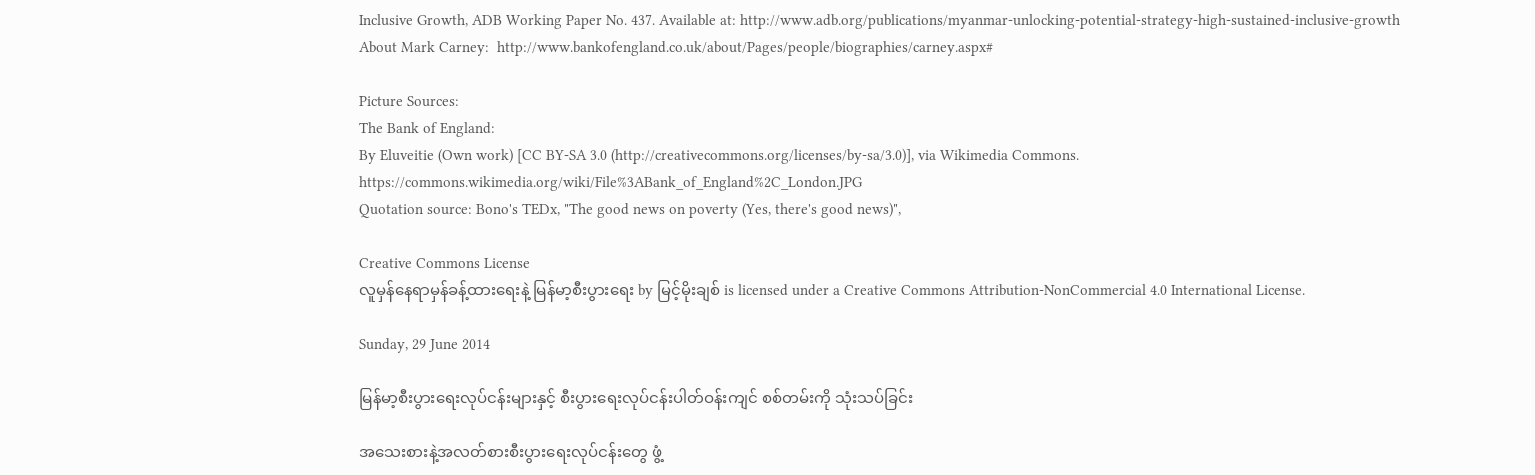Inclusive Growth, ADB Working Paper No. 437. Available at: http://www.adb.org/publications/myanmar-unlocking-potential-strategy-high-sustained-inclusive-growth
About Mark Carney:  http://www.bankofengland.co.uk/about/Pages/people/biographies/carney.aspx#

Picture Sources:
The Bank of England:
By Eluveitie (Own work) [CC BY-SA 3.0 (http://creativecommons.org/licenses/by-sa/3.0)], via Wikimedia Commons.  https://commons.wikimedia.org/wiki/File%3ABank_of_England%2C_London.JPG
Quotation source: Bono's TEDx, "The good news on poverty (Yes, there's good news)",

Creative Commons License
လူမှန်နေရာမှန်ခန့်ထားရေးနဲ့ မြန်မာ့စီးပွားရေး by မြင့်မိုးချစ် is licensed under a Creative Commons Attribution-NonCommercial 4.0 International License.

Sunday, 29 June 2014

မြန်မာ့စီးပွားရေးလုပ်ငန်းများနှင့် စီးပွားရေးလုပ်ငန်းပါတ်ဝန်းကျင် စစ်တမ်းကို သုံးသပ်ခြင်း

အသေးစားနဲ့အလတ်စားစီးပွားရေးလုပ်ငန်းတွေ ဖွံ့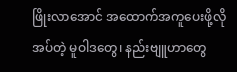ဖြိုးလာအောင် အထောက်အကူပေးဖို့လိုအပ်တဲ့ မူဝါဒတွေ၊ နည်းဗျူဟာတွေ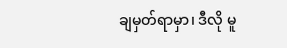ချမှတ်ရာမှာ၊ ဒီလို မူ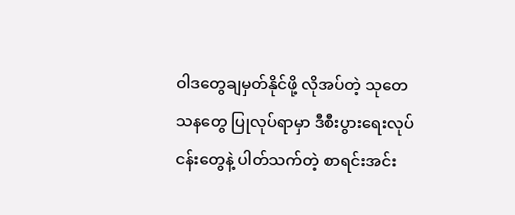ဝါဒတွေချမှတ်နိုင်ဖို့ လိုအပ်တဲ့ သုတေသနတွေ ပြုလုပ်ရာမှာ ဒီစီးပွားရေးလုပ်ငန်းတွေနဲ့ ပါတ်သက်တဲ့ စာရင်းအင်း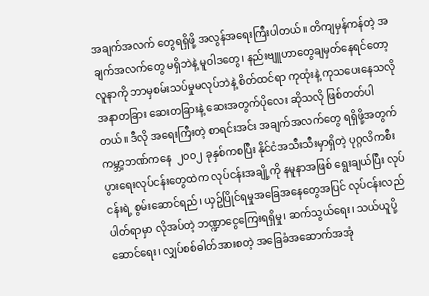အချက်အလက် တွေရရှိဖို့ အလွန်အရေးကြီးပါတယ်။ တိကျမှန်ကန်တဲ့ အချက်အလက်တွေ မရှိဘဲနဲ့ မူဝါဒတွေ၊ နည်းဗျူဟာတွေချမှတ်နေရင်တော့ လူနာကို ဘာမှစမ်းသပ်မှုမလုပ်ဘဲနဲ့ စိတ်ထင်ရာ ကုထုံးနဲ့ ကုသပေးနေသလို အနာတခြား ဆေးတခြားနဲ့ ဆေးအတွက်ပိုလေး ဆိုသလို ဖြစ်တတ်ပါတယ်။ ဒီလို အရေးကြီးတဲ့ စာရင်းအင်း အချက်အလက်တွေ ရရှိဖို့အတွက် ကမ္ဘာ့ဘဏ်ကနေ  ၂၀၀၂ ခုနှစ်ကစပြီး နိုင်ငံအသီးသီးမှာရှိတဲ့ ပုဂ္ဂလိကစီးပွားရေးလုပ်ငန်းတွေထဲက လုပ်ငန်းအချို့ကို နမူနာအဖြစ် ရွေးချယ်ပြီး လုပ်ငန်းရဲ့ စွမ်းဆောင်ရည်၊ ယှဥ်ပြိုင်ရမှုအခြေအနေတွေအပြင် လုပ်ငန်းလည်ပါတ်ရာမှာ လိုအပ်တဲ့ ဘဏ္ဍာငွေကြေးရရှိမှု၊ ဆက်သွယ်ရေး၊ သယ်ယူပို့ဆောင်ရေး၊ လျှပ်စစ်ဓါတ်အားစတဲ့ အခြေခံအဆောက်အအုံ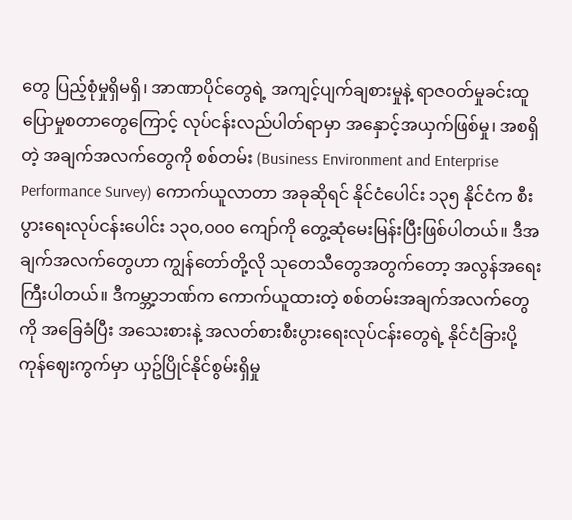တွေ ပြည့်စုံမှုရှိမရှိ၊ အာဏာပိုင်တွေရဲ့ အကျင့်ပျက်ချစားမှုနဲ့ ရာဇဝတ်မှုခင်းထူပြောမှုစတာတွေကြောင့် လုပ်ငန်းလည်ပါတ်ရာမှာ အနှောင့်အယှက်ဖြစ်မှု၊ အစရှိတဲ့ အချက်အလက်တွေကို စစ်တမ်း (Business Environment and Enterprise Performance Survey) ကောက်ယူလာတာ အခုဆိုရင် နိုင်ငံပေါင်း ၁၃၅ နိုင်ငံက စီးပွားရေးလုပ်ငန်းပေါင်း ၁၃၀,၀၀၀ ကျော်ကို တွေ့ဆုံမေးမြန်းပြီးဖြစ်ပါတယ်။ ဒီအချက်အလက်တွေဟာ ကျွန်တော်တို့လို သုတေသီတွေအတွက်တော့ အလွန်အရေးကြီးပါတယ်။ ဒီကမ္ဘာ့ဘဏ်က ကောက်ယူထားတဲ့ စစ်တမ်းအချက်အလက်တွေကို အခြေခံပြီး အသေးစားနဲ့ အလတ်စားစီးပွားရေးလုပ်ငန်းတွေရဲ့ နိုင်ငံခြားပို့ကုန်ဈေးကွက်မှာ ယှဥ်ပြိုင်နိုင်စွမ်းရှိမှု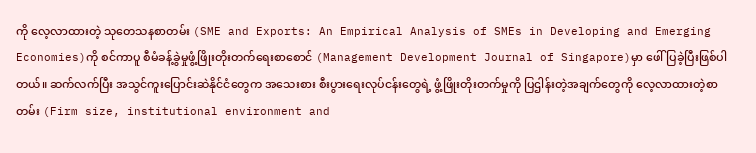ကို လေ့လာထားတဲ့ သုတေသနစာတမ်း (SME and Exports: An Empirical Analysis of SMEs in Developing and Emerging Economies)ကို စင်ကာပူ စီမံခန့်ခွဲမှုဖွံ့ဖြိုးတိုးတက်ရေးစာစောင် (Management Development Journal of Singapore)မှာ ဖေါ်ပြခဲ့ပြီးဖြစ်ပါတယ်။ ဆက်လက်ပြီး အသွင်ကူးပြောင်းဆဲနိုင်ငံတွေက အသေးစား စီးပွားရေးလုပ်ငန်းတွေရဲ့ ဖွံ့ဖြိုးတိုးတက်မှုကို ပြဌါန်းတဲ့အချက်တွေကို လေ့လာထားတဲ့စာတမ်း (Firm size, institutional environment and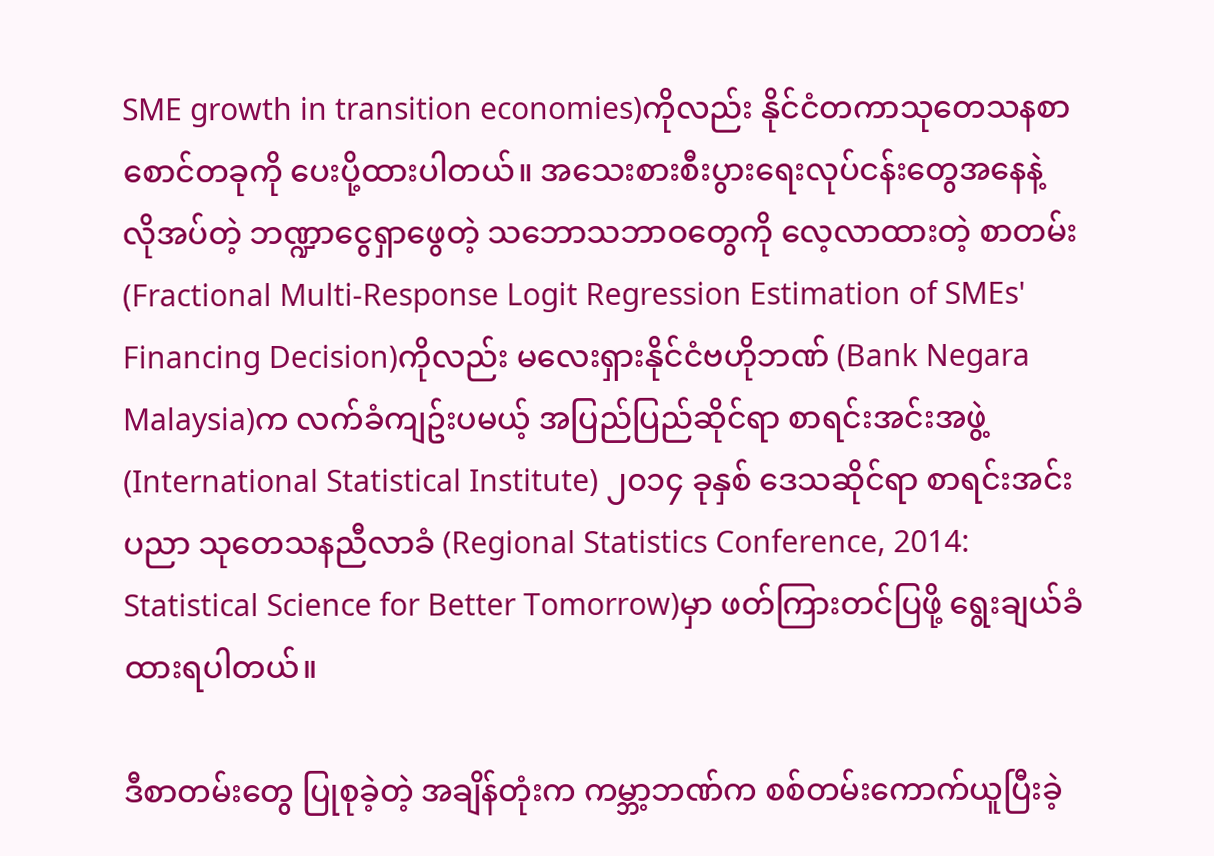SME growth in transition economies)ကိုလည်း နိုင်ငံတကာသုတေသနစာစောင်တခုကို ပေးပို့ထားပါတယ်။ အသေးစားစီးပွားရေးလုပ်ငန်းတွေအနေနဲ့ လိုအပ်တဲ့ ဘဏ္ဍာငွေရှာဖွေတဲ့ သဘောသဘာဝတွေကို လေ့လာထားတဲ့ စာတမ်း (Fractional Multi-Response Logit Regression Estimation of SMEs' Financing Decision)ကိုလည်း မလေးရှားနိုင်ငံဗဟိုဘဏ် (Bank Negara Malaysia)က လက်ခံကျဥ်းပမယ့် အပြည်ပြည်ဆိုင်ရာ စာရင်းအင်းအဖွဲ့  (International Statistical Institute) ၂၀၁၄ ခုနှစ် ဒေသဆိုင်ရာ စာရင်းအင်းပညာ သုတေသနညီလာခံ (Regional Statistics Conference, 2014: Statistical Science for Better Tomorrow)မှာ ဖတ်ကြားတင်ပြဖို့ ရွေးချယ်ခံထားရပါတယ်။

ဒီစာတမ်းတွေ ပြုစုခဲ့တဲ့ အချိန်တုံးက ကမ္ဘာ့ဘဏ်က စစ်တမ်းကောက်ယူပြီးခဲ့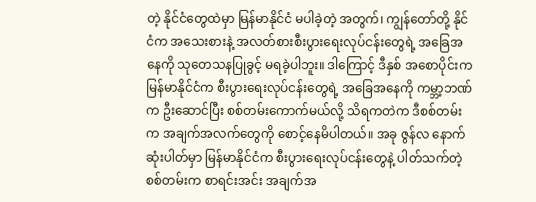တဲ့ နိုင်ငံတွေထဲမှာ မြန်မာနိုင်ငံ မပါခဲ့တဲ့ အတွက်၊ ကျွန်တော်တို့ နိုင်ငံက အသေးစားနဲ့ အလတ်စားစီးပွားရေးလုပ်ငန်းတွေရဲ့ အခြေအနေကို သုတေသနပြုခွင့် မရခဲ့ပါဘူး။ ဒါကြောင့် ဒီနှစ် အစောပိုင်းက မြန်မာနိုင်ငံက စီးပွားရေးလုပ်ငန်းတွေရဲ့ အခြေအနေကို ကမ္ဘာ့ဘဏ်က ဦးဆောင်ပြီး စစ်တမ်းကောက်မယ်လို့ သိရကတဲက ဒီစစ်တမ်းက အချက်အလက်တွေကို စောင့်နေမိပါတယ်။ အခု ဇွန်လ နောက်ဆုံးပါတ်မှာ မြန်မာနိုင်ငံက စီးပွားရေးလုပ်ငန်းတွေနဲ့ ပါတ်သက်တဲ့ စစ်တမ်းက စာရင်းအင်း အချက်အ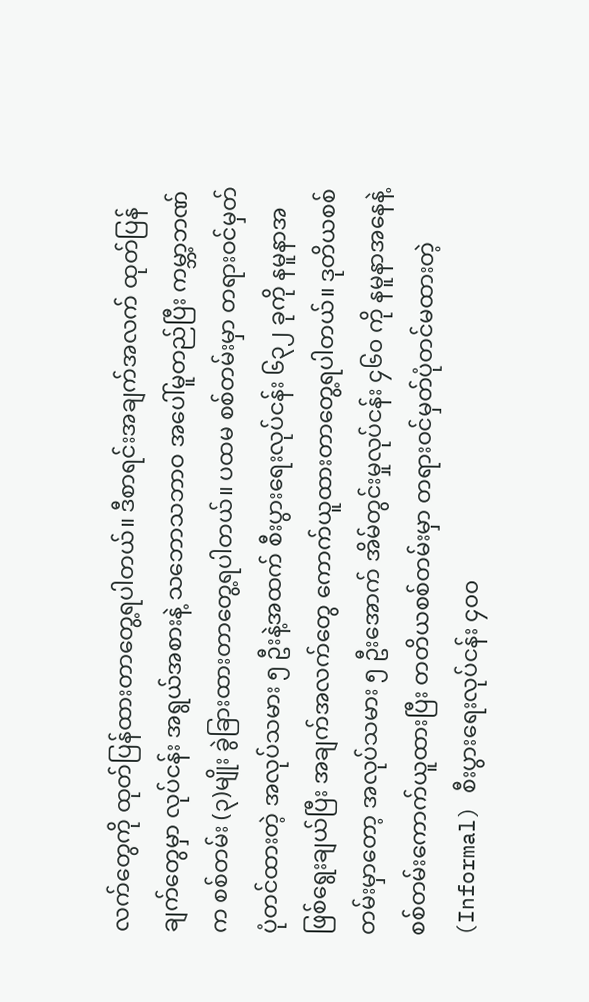လက်တွေကို ထုတ်ပြန်ထားတာတွေ့ရပါတယ်။ ဒီစာရင်းအချက်အလက် ထုတ်ပြန်ချက်တွေမှာ လုပ်ငန်း အရွယ်အစားနဲ့ သဘောသဘာဝ အပေါ်မူတည်ပြီး ကမ္ဘာ့ဘဏ်က စစ်တမ်း (၃)မျိုး ခွဲခြားထားတာတွေ့ရပါတယ်။ ပထမ စစ်တမ်းမှာ တရားဝင်မှတ်ပုံတင်ထားတဲ့ အလုပ်သမား ၅ ဦးနဲ့အထက် စီးပွားရေးလုပ်ငန်း ၆၃၂ ခုကို နမူနာအဖြစ်ရွေးချယ်ပြီး အချက်အလက်တွေ ကောက်ယူထားတာတွေ့ရပါတယ်။ ဒုတိယစစ်တမ်းမှာတော့ အလုပ်သမား ၅ ဦးအောက် အိမ်တွင်းမှုလုပ်ငန်း ၄၆၀ ကို နမူနာအနေနဲ့ စစ်တမ်းကောက်ယူထားပြီး တတိယစစ်တမ်းမှာ တရားဝင်မှတ်ပုံတင်မထားတဲ့ (Informal) စီးပွားရေးလုပ်ငန်း ၄၀၀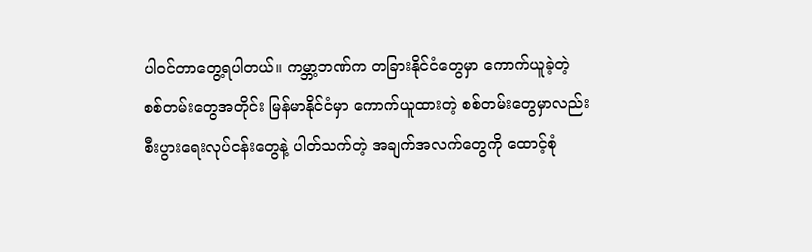ပါဝင်တာတွေ့ရပါတယ်။ ကမ္ဘာ့ဘဏ်က တခြားနိုင်ငံတွေမှာ ကောက်ယူခဲ့တဲ့ စစ်တမ်းတွေအတိုင်း မြန်မာနိုင်ငံမှာ ကောက်ယူထားတဲ့ စစ်တမ်းတွေမှာလည်း စီးပွားရေးလုပ်ငန်းတွေနဲ့ ပါတ်သက်တဲ့ အချက်အလက်တွေကို ထောင့်စုံ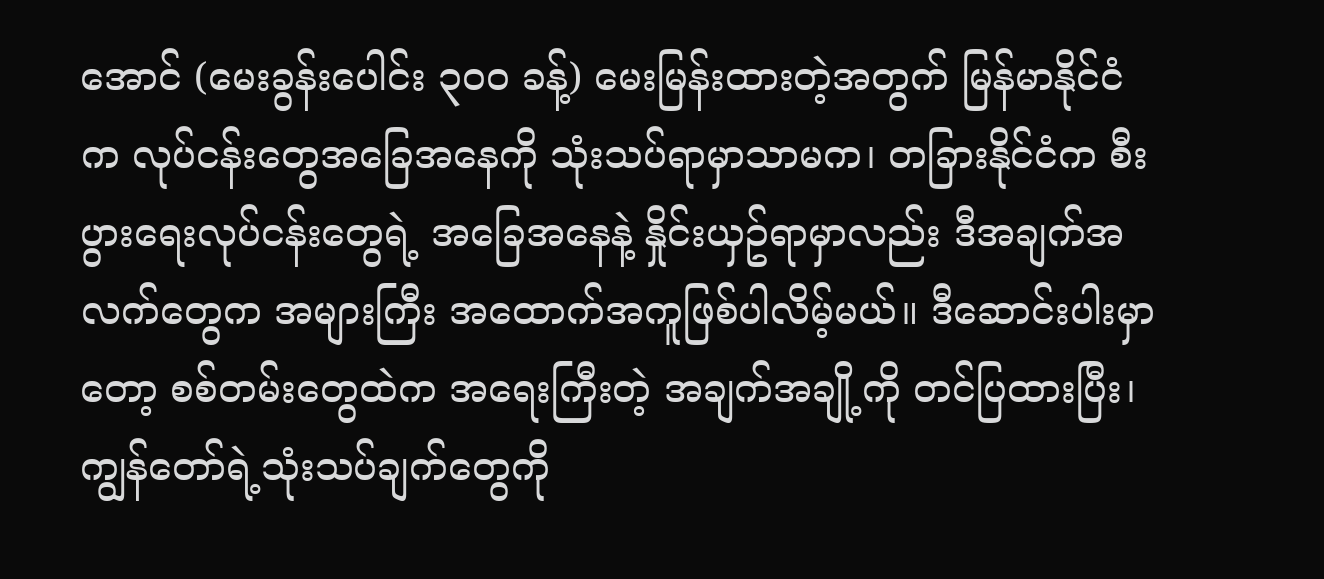အောင် (မေးခွန်းပေါင်း ၃၀၀ ခန့်) မေးမြန်းထားတဲ့အတွက် မြန်မာနိုင်ငံက လုပ်ငန်းတွေအခြေအနေကို သုံးသပ်ရာမှာသာမက၊ တခြားနိုင်ငံက စီးပွားရေးလုပ်ငန်းတွေရဲ့ အခြေအနေနဲ့ နှိုင်းယှဥ်ရာမှာလည်း ဒီအချက်အလက်တွေက အများကြီး အထောက်အကူဖြစ်ပါလိမ့်မယ်။ ဒီဆောင်းပါးမှာတော့ စစ်တမ်းတွေထဲက အရေးကြီးတဲ့ အချက်အချို့ကို တင်ပြထားပြီး၊ ကျွန်တော်ရဲ့သုံးသပ်ချက်တွေကို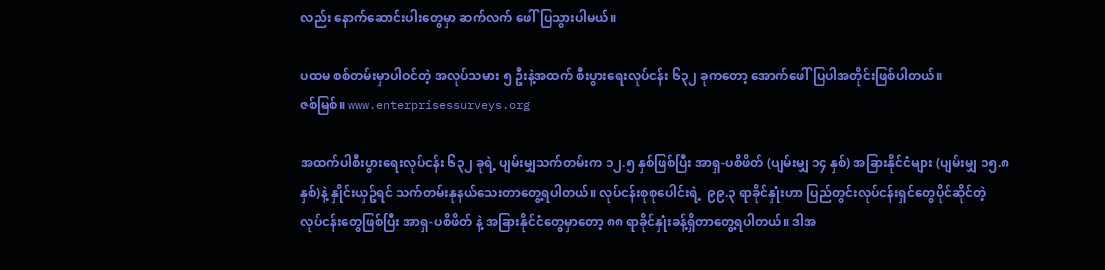လည်း နောက်ဆောင်းပါးတွေမှာ ဆက်လက် ဖေါ်ပြသွားပါမယ်။

ပထမ စစ်တမ်းမှာပါဝင်တဲ့ အလုပ်သမား ၅ ဦးနဲ့အထက် စီးပွားရေးလုပ်ငန်း ၆၃၂ ခုကတော့ အောက်ဖေါ်ပြပါအတိုင်းဖြစ်ပါတယ်။
ဇစ်မြစ်။ www.enterprisessurveys.org

အထက်ပါစီးပွားရေးလုပ်ငန်း ၆၃၂ ခုရဲ့ ပျမ်းမျှသက်တမ်းက ၁၂.၅ နှစ်ဖြစ်ပြီး အာရှ-ပစိဖိတ် (ပျမ်းမျှ ၁၄ နှစ်) အခြားနိုင်ငံများ (ပျမ်းမျှ ၁၅.၈ နှစ်)နဲ့ နှိုင်းယှဥ်ရင် သက်တမ်းနုနယ်သေးတာတွေ့ရပါတယ်။ လုပ်ငန်းစုစုပေါင်းရဲ့  ၉၉.၃ ရာခိုင်နှုံးဟာ ပြည်တွင်းလုပ်ငန်းရှင်တွေပိုင်ဆိုင်တဲ့ လုပ်ငန်းတွေဖြစ်ပြီး အာရှ-ပစိဖိတ် နဲ့ အခြားနိုင်ငံတွေမှာတော့ ၈၈ ရာခိုင်နှုံးခန့်ရှိတာတွေ့ရပါတယ်။ ဒါအ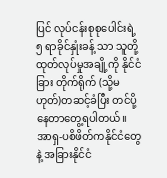ပြင် လုပ်ငန်းစုစုပေါင်းရဲ့  ၅ ရာခိုင်နှုံးခန့် သာ သူတို့ထုတ်လုပ်မှုအချို့ကို နိုင်ငံခြား တိုက်ရိုက် (သို့မဟုတ်)တဆင့်ခံပြီး တင်ပို့နေတာတွေ့ရပါတယ်။  အာရှ-ပစိဖိတ်ကနိုင်ငံတွေနဲ့ အခြားနိုင်ငံ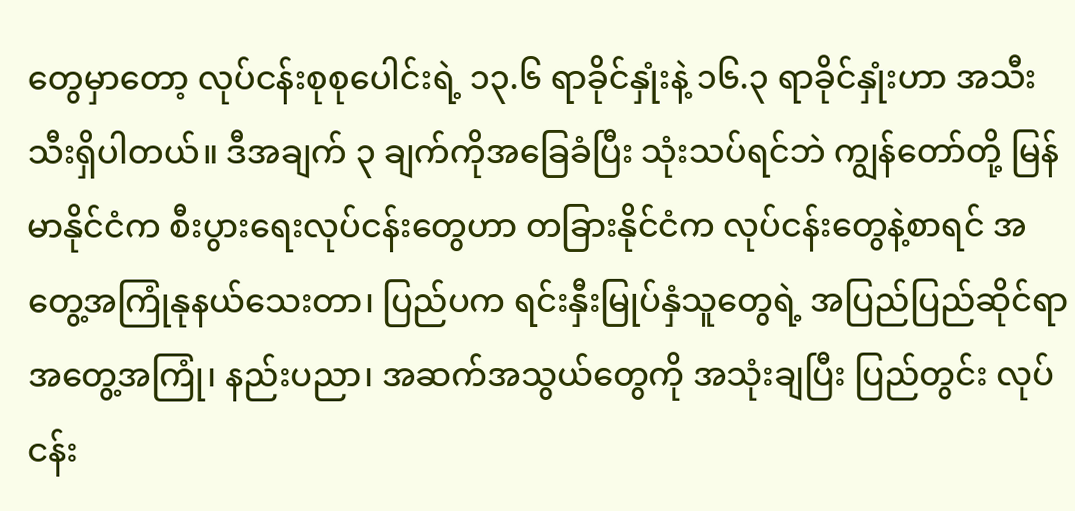တွေမှာတော့ လုပ်ငန်းစုစုပေါင်းရဲ့ ၁၃.၆ ရာခိုင်နှုံးနဲ့ ၁၆.၃ ရာခိုင်နှုံးဟာ အသီးသီးရှိပါတယ်။ ဒီအချက် ၃ ချက်ကိုအခြေခံပြီး သုံးသပ်ရင်ဘဲ ကျွန်တော်တို့ မြန်မာနိုင်ငံက စီးပွားရေးလုပ်ငန်းတွေဟာ တခြားနိုင်ငံက လုပ်ငန်းတွေနဲ့စာရင် အတွေ့အကြုံနုနယ်သေးတာ၊ ပြည်ပက ရင်းနှီးမြုပ်နှံသူတွေရဲ့ အပြည်ပြည်ဆိုင်ရာ အတွေ့အကြုံ၊ နည်းပညာ၊ အဆက်အသွယ်တွေကို အသုံးချပြီး ပြည်တွင်း လုပ်ငန်း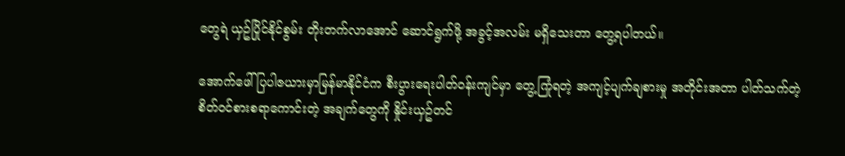တွေရဲ ယှဥ်ပြိုင်နိုင်စွမ်း တိုးတက်လာအောင် ဆောင်ရွက်ဖို့ အခွင့်အလမ်း မရှိသေးတာ တွေ့ရပါတယ်။

အောက်ဖေါ်ပြပါဇယားမှာမြန်မာနိုင်ငံက စီးပွားရေးပါတ်ဝန်းကျင်မှာ တွေ့ကြုံရတဲ့ အကျင့်ပျက်ချစားမှု အတိုင်းအတာ ပါတ်သက်တဲ့ စိတ်ဝင်စားစရာကောင်းတဲ့ အချက်တွေကို နှိုင်းယှဥ်တင်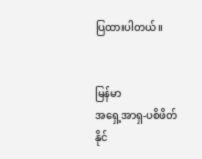ပြထားပါတယ်။


မြန်မာ
အရှေ့အာရှ-ပစိဖိတ်
နိုင်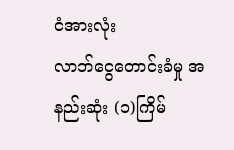ငံအားလုံး
လာဘ်ငွေတောင်းခံမှု အနည်းဆုံး (၁)ကြိမ်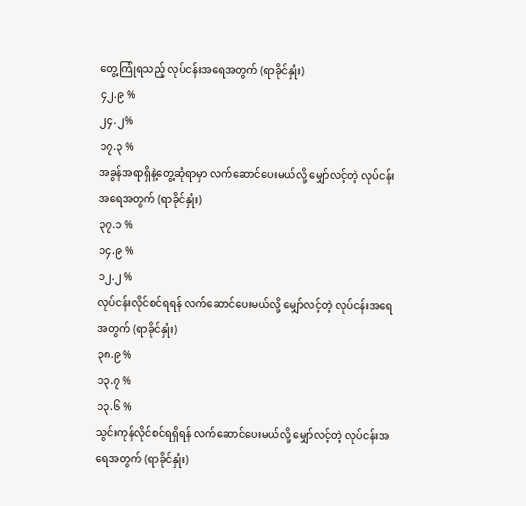တွေ့ကြုံရသည့် လုပ်ငန်းအရေအတွက် (ရာခိုင်နှုံး)
၄၂.၉ %
၂၄.၂%
၁၇.၃ %
အခွန်အရာရှိနဲ့တွေ့ဆုံရာမှာ လက်ဆောင်ပေးမယ်လို့ မျှော်လင့်တဲ့ လုပ်ငန်းအရေအတွက် (ရာခိုင်နှုံး)
၃၇.၁ %
၁၄.၉ %
၁၂.၂ %
လုပ်ငန်းလိုင်စင်ရရန် လက်ဆောင်ပေးမယ်လို့ မျှော်လင့်တဲ့ လုပ်ငန်းအရေအတွက် (ရာခိုင်နှုံး)
၃၈.၉ %
၁၃.၇ %
၁၃.၆ %
သွင်းကုန်လိုင်စင်ရရှိရန် လက်ဆောင်ပေးမယ်လို့ မျှော်လင့်တဲ့ လုပ်ငန်းအရေအတွက် (ရာခိုင်နှုံး)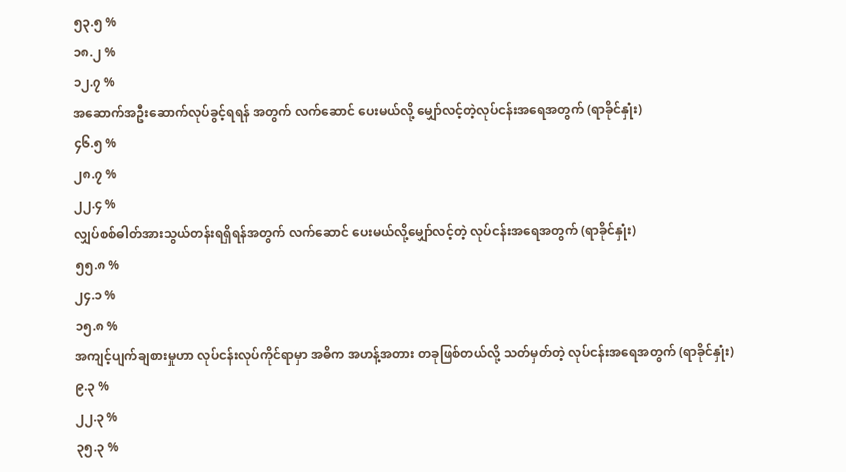၅၃.၅ %
၁၈.၂ %
၁၂.၇ %
အဆောက်အဦးဆောက်လုပ်ခွင့်ရရန် အတွက် လက်ဆောင် ပေးမယ်လို့ မျှော်လင့်တဲ့လုပ်ငန်းအရေအတွက် (ရာခိုင်နှုံး)
၄၆.၅ %
၂၈.၇ %
၂၂.၄ %
လျှပ်စစ်ဓါတ်အားသွယ်တန်းရရှိရန်အတွက် လက်ဆောင် ပေးမယ်လို့မျှော်လင့်တဲ့ လုပ်ငန်းအရေအတွက် (ရာခိုင်နှုံး)
၅၅.၈ %
၂၄.၁ %
၁၅.၈ %
အကျင့်ပျက်ချစားမှုဟာ လုပ်ငန်းလုပ်ကိုင်ရာမှာ အဓိက အဟန့်အတား တခုဖြစ်တယ်လို့ သတ်မှတ်တဲ့ လုပ်ငန်းအရေအတွက် (ရာခိုင်နှုံး)
၉.၃ %
၂၂.၃ %
၃၅.၃ %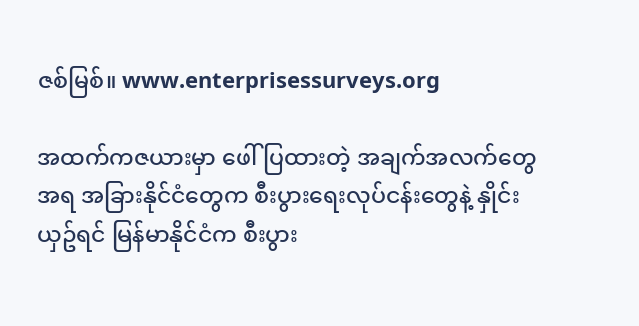ဇစ်မြစ်။ www.enterprisessurveys.org

အထက်ကဇယားမှာ ဖေါ်ပြထားတဲ့ အချက်အလက်တွေအရ အခြားနိုင်ငံတွေက စီးပွားရေးလုပ်ငန်းတွေနဲ့ နှိုင်းယှဥ်ရင် မြန်မာနိုင်ငံက စီးပွား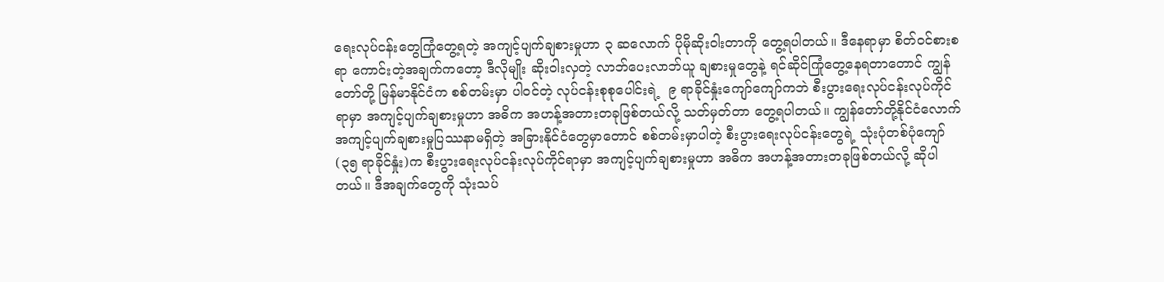ရေးလုပ်ငန်းတွေကြုံတွေ့ရတဲ့ အကျင့်ပျက်ချစားမှုဟာ ၃ ဆလောက် ပိုမိုဆိုးဝါးတာကို တွေ့ရပါတယ်။ ဒီနေရာမှာ စိတ်ဝင်စားစရာ ကောင်းတဲ့အချက်ကတော့ ဒီလိုမျိုး ဆိုးဝါးလှတဲ့ လာဘ်ပေးလာဘ်ယူ ချစားမှုတွေနဲ့ ရင်ဆိုင်ကြုံတွေ့နေရတာတောင် ကျွန်တော်တို့ မြန်မာနိုင်ငံက စစ်တမ်းမှာ ပါဝင်တဲ့ လုပ်ငန်းစုစုပေါင်းရဲ့  ၉ ရာခိုင်နှုံးကျော်ကျော်ကဘဲ စီးပွားရေးလုပ်ငန်းလုပ်ကိုင်ရာမှာ အကျင့်ပျက်ချစားမှုဟာ အဓိက အဟန့်အတားတခုဖြစ်တယ်လို့ သတ်မှတ်တာ တွေ့ရပါတယ်။ ကျွန်တော်တို့နိုင်ငံလောက် အကျင့်ပျက်ချစားမှုပြဿနာမရှိတဲ့ အခြားနိုင်ငံတွေမှာတောင် စစ်တမ်းမှာပါတဲ့ စီးပွားရေးလုပ်ငန်းတွေရဲ့ သုံးပုံတစ်ပုံကျော် (၃၅ ရာခိုင်နှုံး)က စီးပွားရေးလုပ်ငန်းလုပ်ကိုင်ရာမှာ အကျင့်ပျက်ချစားမှုဟာ အဓိက အဟန့်အတားတခုဖြစ်တယ်လို့ ဆိုပါတယ်။ ဒီအချက်တွေကို သုံးသပ်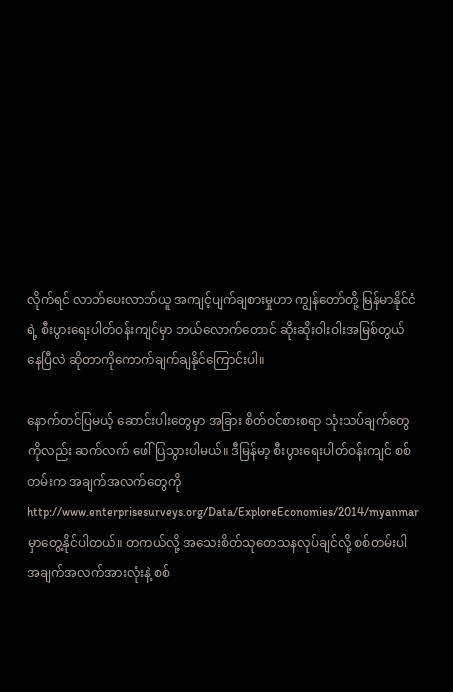လိုက်ရင် လာဘ်ပေးလာဘ်ယူ အကျင့်ပျက်ချစားမှုဟာ ကျွန်တော်တို့ မြန်မာနိုင်ငံရဲ့ စီးပွားရေးပါတ်ဝန်းကျင်မှာ ဘယ်လောက်တောင် ဆိုးဆိုးဝါးဝါးအမြစ်တွယ်နေပြီလဲ ဆိုတာကိုကောက်ချက်ချနိုင်ကြောင်းပါ။

နောက်တင်ပြမယ့် ဆောင်းပါးတွေမှာ အခြား စိတ်ဝင်စားစရာ သုံးသပ်ချက်တွေကိုလည်း ဆက်လက် ဖေါ်ပြသွားပါမယ်။ ဒီမြန်မာ့ စီးပွားရေးပါတ်ဝန်းကျင် စစ်တမ်းက အချက်အလက်တွေကို  http://www.enterprisesurveys.org/Data/ExploreEconomies/2014/myanmar မှာတွေ့နိုင်ပါတယ်။ တကယ်လို့ အသေးစိတ်သုတေသနလုပ်ချင်လို့ စစ်တမ်းပါအချက်အလက်အားလုံးနဲ့ စစ်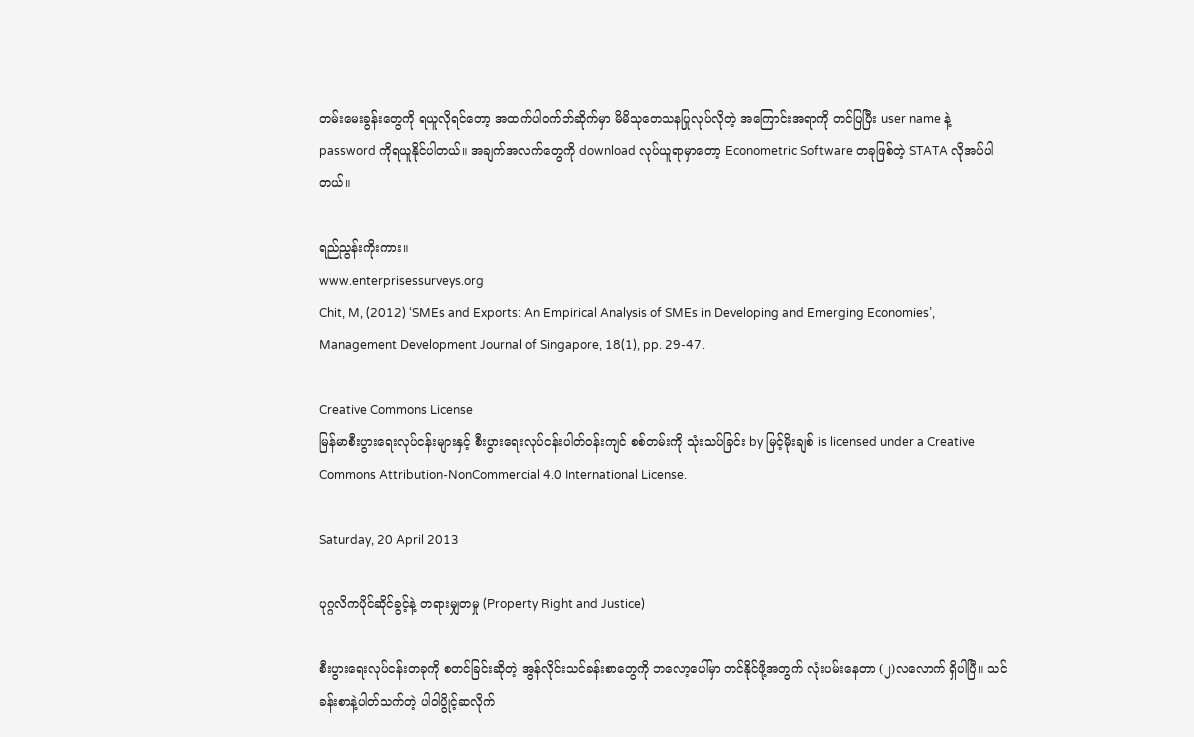တမ်းမေးခွန်းတွေကို ရယူလိုရင်တော့ အထက်ပါဝက်ဘ်ဆိုက်မှာ မိမိသုတေသနပြုလုပ်လိုတဲ့ အကြောင်းအရာကို တင်ပြပြီး user name နဲ့ password ကိုရယူနိုင်ပါတယ်။ အချက်အလက်တွေကို download လုပ်ယူရာမှာတော့ Econometric Software တခုဖြစ်တဲ့ STATA လိုအပ်ပါတယ်။

ရည်ညွန်းကိုးကား။
www.enterprisessurveys.org
Chit, M, (2012) ‘SMEs and Exports: An Empirical Analysis of SMEs in Developing and Emerging Economies’, Management Development Journal of Singapore, 18(1), pp. 29-47.

Creative Commons License
မြန်မာစီးပွားရေးလုပ်ငန်းများနှင့် စီးပွားရေးလုပ်ငန်းပါတ်ဝန်းကျင် စစ်တမ်းကို သုံးသပ်ခြင်း by မြင့်မိုးချစ် is licensed under a Creative Commons Attribution-NonCommercial 4.0 International License.

Saturday, 20 April 2013

ပုဂ္ဂလိကပိုင်ဆိုင်ခွင့်နဲ့ တရားမျှတမှု (Property Right and Justice)

စီးပွားရေးလုပ်ငန်းတခုကို စတင်ခြင်းဆိုတဲ့ အွန်လိုင်းသင်ခန်းစာတွေကို ဘလော့ပေါ်မှာ တင်နိုင်ဖို့အတွက် လုံးပမ်းနေတာ (၂)လလောက် ရှိပါပြီ။ သင်ခန်းစာနဲ့ပါတ်သက်တဲ့ ပါဝါပွိုင့်ဆလိုက်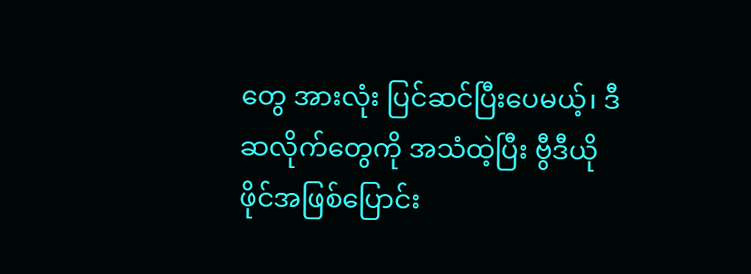တွေ အားလုံး ပြင်ဆင်ပြီးပေမယ့်၊ ဒီဆလိုက်တွေကို အသံထဲ့ပြီး ဗွီဒီယိုဖိုင်အဖြစ်ပြောင်း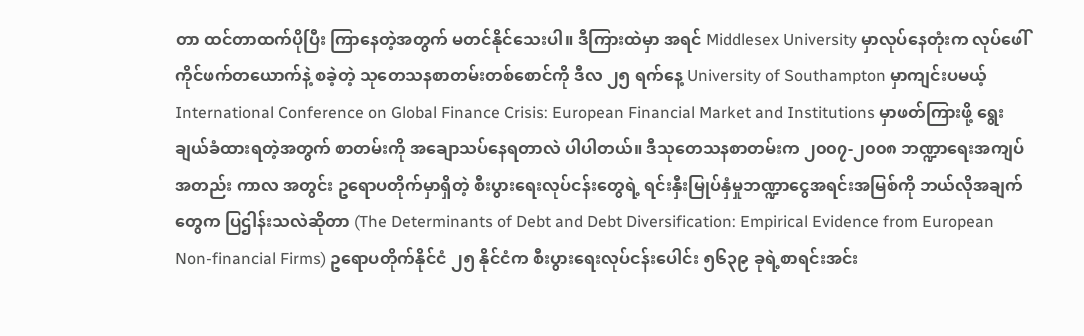တာ ထင်တာထက်ပိုပြီး ကြာနေတဲ့အတွက် မတင်နိုင်သေးပါ။ ဒီကြားထဲမှာ အရင် Middlesex University မှာလုပ်နေတုံးက လုပ်ဖေါ်ကိုင်ဖက်တယောက်နဲ့ စခဲ့တဲ့ သုတေသနစာတမ်းတစ်စောင်ကို ဒီလ ၂၅ ရက်နေ့ University of Southampton မှာကျင်းပမယ့် International Conference on Global Finance Crisis: European Financial Market and Institutions မှာဖတ်ကြားဖို့ ရွေးချယ်ခံထားရတဲ့အတွက် စာတမ်းကို အချောသပ်နေရတာလဲ ပါပါတယ်။ ဒီသုတေသနစာတမ်းက ၂၀၀၇-၂၀၀၈ ဘဏ္ဍာရေးအကျပ်အတည်း ကာလ အတွင်း ဥရောပတိုက်မှာရှိတဲ့ စီးပွားရေးလုပ်ငန်းတွေရဲ့ ရင်းနှီးမြုပ်နှံမှုဘဏ္ဍာငွေအရင်းအမြစ်ကို ဘယ်လိုအချက်တွေက ပြဌါန်းသလဲဆိုတာ (The Determinants of Debt and Debt Diversification: Empirical Evidence from European Non-financial Firms) ဥရောပတိုက်နိုင်ငံ ၂၅ နိုင်ငံက စီးပွားရေးလုပ်ငန်းပေါင်း ၅၆၃၉ ခုရဲ့စာရင်းအင်း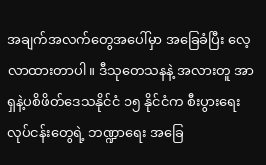အချက်အလက်တွေအပေါ်မှာ အခြေခံပြီး လေ့လာထားတာပါ။ ဒီသုတေသနနဲ့ အလားတူ အာရှနဲ့ပစိဖိတ်ဒေသနိုင်ငံ ၁၅ နိုင်ငံက စီးပွားရေးလုပ်ငန်းတွေရဲ့ ဘဏ္ဍာရေး အခြေ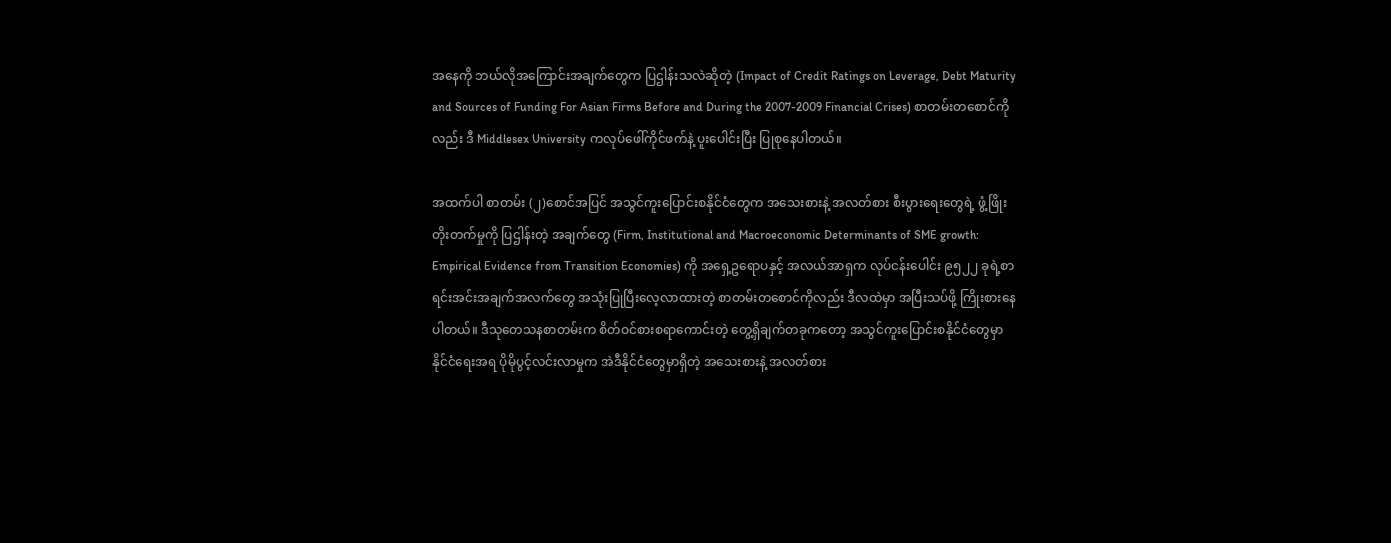အနေကို ဘယ်လိုအကြောင်းအချက်တွေက ပြဌါန်းသလဲဆိုတဲ့ (Impact of Credit Ratings on Leverage, Debt Maturity and Sources of Funding For Asian Firms Before and During the 2007-2009 Financial Crises) စာတမ်းတစောင်ကိုလည်း ဒီ Middlesex University ကလုပ်ဖေါ်ကိုင်ဖက်နဲ့ ပူးပေါင်းပြီး ပြုစုနေပါတယ်။

အထက်ပါ စာတမ်း (၂)စောင်အပြင် အသွင်ကူးပြောင်းစနိုင်ငံတွေက အသေးစားနဲ့ အလတ်စား စီးပွားရေးတွေရဲ့ ဖွံ့ဖြိုးတိုးတက်မှုကို ပြဌါန်းတဲ့ အချက်တွေ (Firm, Institutional and Macroeconomic Determinants of SME growth: Empirical Evidence from Transition Economies) ကို အရှေ့ဥရောပနှင့် အလယ်အာရှက လုပ်ငန်းပေါင်း ၉၅၂၂ ခုရဲ့စာရင်းအင်းအချက်အလက်တွေ အသုံးပြုပြီးလေ့လာထားတဲ့ စာတမ်းတစောင်ကိုလည်း ဒီလထဲမှာ အပြီးသပ်ဖို့ ကြိုးစားနေပါတယ်။ ဒီသုတေသနစာတမ်းက စိတ်ဝင်စားစရာကောင်းတဲ့ တွေ့ရှိချက်တခုကတော့ အသွင်ကူးပြောင်းစနိုင်ငံတွေမှာ နိုင်ငံရေးအရ ပိုမိုပွင့်လင်းလာမှုက အဲဒီနိုင်ငံတွေမှာရှိတဲ့ အသေးစားနဲ့ အလတ်စား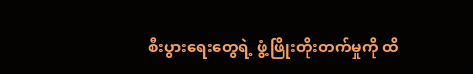စီးပွားရေးတွေရဲ့ ဖွံ့ဖြိုးတိုးတက်မှုကို ထိ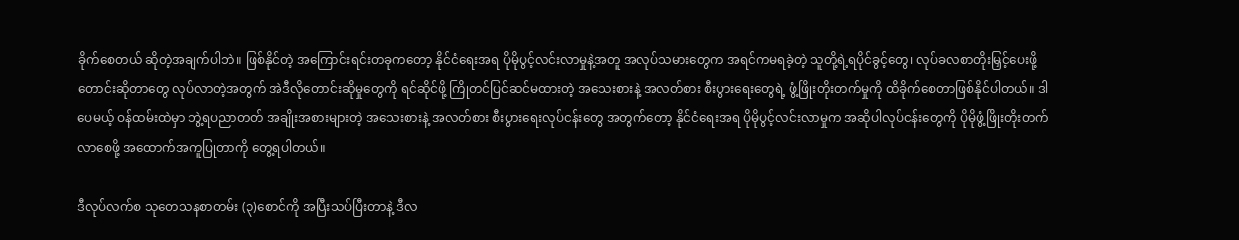ခိုက်စေတယ် ဆိုတဲ့အချက်ပါဘဲ။ ဖြစ်နိုင်တဲ့ အကြောင်းရင်းတခုကတော့ နိုင်ငံရေးအရ ပိုမိုပွင့်လင်းလာမှုနဲ့အတူ အလုပ်သမားတွေက အရင်ကမရခဲ့တဲ့ သူတို့ရဲ့ရပိုင်ခွင့်တွေ၊ လုပ်ခလစာတိုးမြှင့်ပေးဖို့ တောင်းဆိုတာတွေ လုပ်လာတဲ့အတွက် အဲဒီလိုတောင်းဆိုမှုတွေကို ရင်ဆိုင်ဖို့ ကြိုတင်ပြင်ဆင်မထားတဲ့ အသေးစားနဲ့ အလတ်စား စီးပွားရေးတွေရဲ့ ဖွံ့ဖြိုးတိုးတက်မှုကို ထိခိုက်စေတာဖြစ်နိုင်ပါတယ်။ ဒါပေမယ့် ဝန်ထမ်းထဲမှာ ဘွဲ့ရပညာတတ် အချိုးအစားများတဲ့ အသေးစားနဲ့ အလတ်စား စီးပွားရေးလုပ်ငန်းတွေ အတွက်တော့ နိုင်ငံရေးအရ ပိုမိုပွင့်လင်းလာမှုက အဆိုပါလုပ်ငန်းတွေကို ပိုမိုဖွံ့ဖြိုးတိုးတက်လာစေဖို့ အထောက်အကူပြုတာကို တွေ့ရပါတယ်။

ဒီလုပ်လက်စ သုတေသနစာတမ်း (၃)စောင်ကို အပြီးသပ်ပြီးတာနဲ့ ဒီလ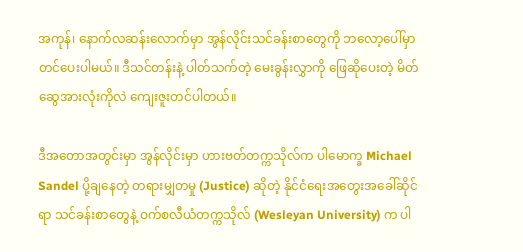အကုန်၊ နောက်လဆန်းလောက်မှာ အွန်လိုင်းသင်ခန်းစာတွေကို ဘလော့ပေါ်မှာ တင်ပေးပါမယ်။ ဒီသင်တန်းနဲ့ ပါတ်သက်တဲ့ မေးခွန်းလွှာကို ဖြေဆိုပေးတဲ့ မိတ်ဆွေအားလုံးကိုလဲ ကျေးဇူးတင်ပါတယ်။

ဒီအတောအတွင်းမှာ အွန်လိုင်းမှာ ဟားဗတ်တက္ကသိုလ်က ပါမောက္ခ Michael Sandel ပို့ချနေတဲ့ တရားမျှတမှု (Justice) ဆိုတဲ့ နိုင်ငံရေးအတွေးအခေါ်ဆိုင်ရာ သင်ခန်းစာတွေနဲ့ ဝက်စလီယံတက္ကသိုလ် (Wesleyan University) က ပါ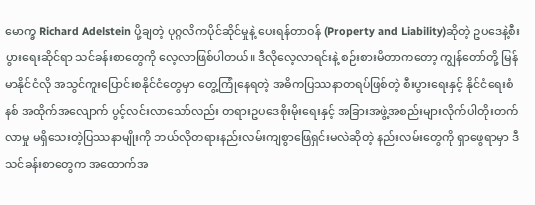မောက္ခ Richard Adelstein ပို့ချတဲ့ ပုဂ္ဂလိကပိုင်ဆိုင်မှုနဲ့ ပေးရန်တာဝန် (Property and Liability)ဆိုတဲ့ ဥပဒေနဲ့စီးပွားရေးဆိုင်ရာ သင်ခန်းစာတွေကို လေ့လာဖြစ်ပါတယ်။ ဒီလိုလေ့လာရင်းနဲ့ စဉ်းစားမိတာကတော့ ကျွန်တော်တို့ မြန်မာနိုင်ငံလို အသွင်ကူးပြောင်းစနိုင်ငံတွေမှာ တွေ့ကြုံနေရတဲ့ အဓိကပြဿနာတရပ်ဖြစ်တဲ့ စီးပွားရေးနှင့် နိုင်ငံရေးစံနစ် အထိုက်အလျောက် ပွင့်လင်းလာသော်လည်း တရားဥပဒေစိုးမိုးရေးနှင့် အခြားအဖွဲ့အစည်းများလိုက်ပါတိုးတက်လာမှု မရှိသေးတဲ့ပြဿနာမျိုးကို ဘယ်လိုတရားနည်းလမ်းကျစွာဖြေရှင်းမလဲဆိုတဲ့ နည်းလမ်းတွေကို ရှာဖွေရာမှာ ဒီသင်ခန်းစာတွေက အထောက်အ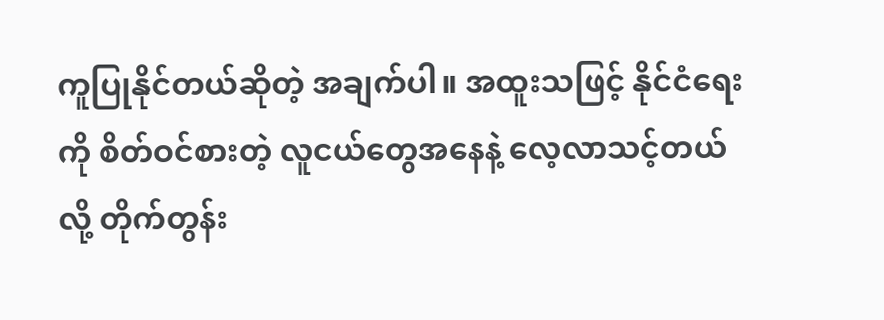ကူပြုနိုင်တယ်ဆိုတဲ့ အချက်ပါ။ အထူးသဖြင့် နိုင်ငံရေးကို စိတ်ဝင်စားတဲ့ လူငယ်တွေအနေနဲ့ လေ့လာသင့်တယ်လို့ တိုက်တွန်း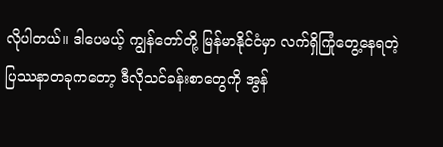လိုပါတယ်။ ဒါပေမယ့် ကျွန်တော်တို့ မြန်မာနိုင်ငံမှာ လက်ရှိကြုံတွေ့နေရတဲ့ ပြဿနာတခုကတော့ ဒီလိုသင်ခန်းစာတွေကို အွန်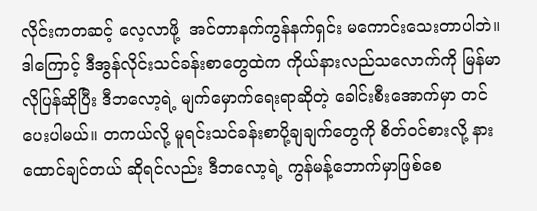လိုင်းကတဆင့် လေ့လာဖို့  အင်တာနက်ကွန်နက်ရှင်း မကောင်းသေးတာပါဘဲ။  ဒါကြောင့် ဒီအွန်လိုင်းသင်ခန်းစာတွေထဲက ကိုယ်နားလည်သလောက်ကို မြန်မာလိုပြန်ဆိုပြီး ဒီဘလော့ရဲ့ မျက်မှောက်ရေးရာဆိုတဲ့ ခေါင်းစီးအောက်မှာ တင်ပေးပါမယ်။ တကယ်လို့ မူရင်းသင်ခန်းစာပို့ချချက်တွေကို စိတ်ဝင်စားလို့ နားထောင်ချင်တယ် ဆိုရင်လည်း ဒီဘလော့ရဲ့ ကွန်မန့်ဘောက်မှာဖြစ်စေ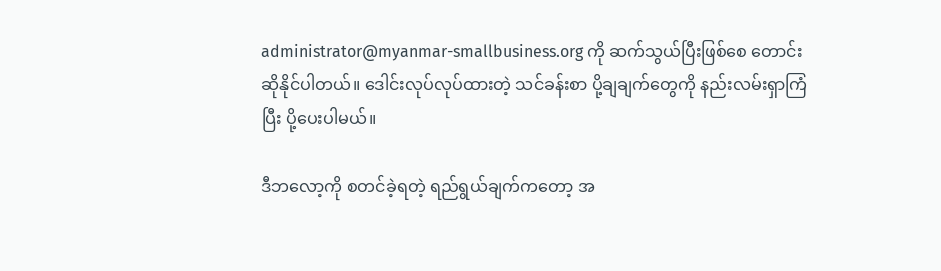administrator@myanmar-smallbusiness.org ကို ဆက်သွယ်ပြီးဖြစ်စေ တောင်းဆိုနိုင်ပါတယ်။ ဒေါင်းလုပ်လုပ်ထားတဲ့ သင်ခန်းစာ ပို့ချချက်တွေကို နည်းလမ်းရှာကြံပြီး ပို့ပေးပါမယ်။

ဒီဘလော့ကို စတင်ခဲ့ရတဲ့ ရည်ရွယ်ချက်ကတော့ အ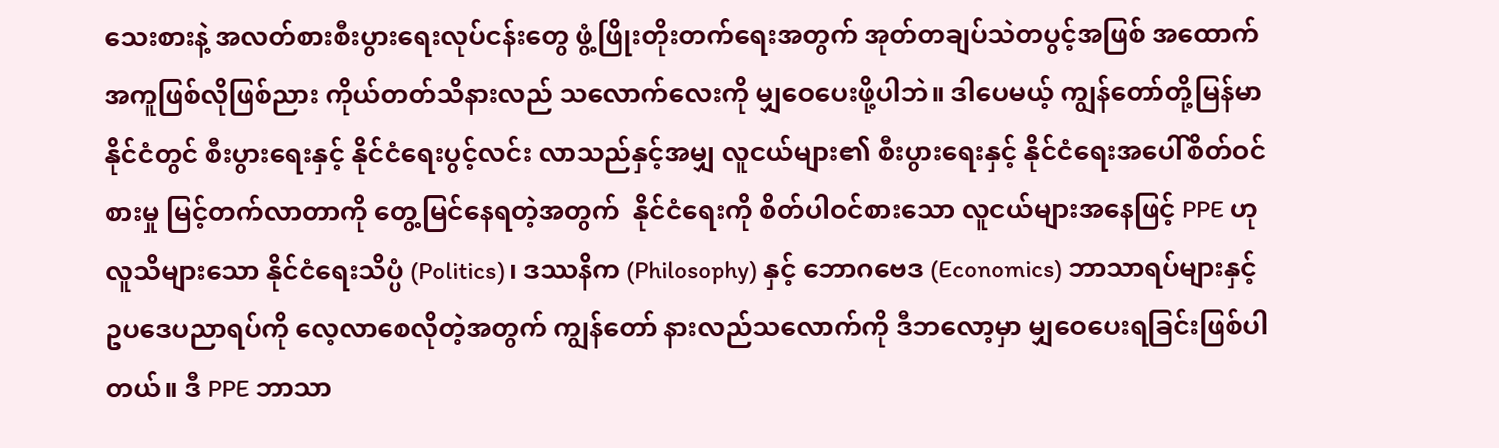သေးစားနဲ့ အလတ်စားစီးပွားရေးလုပ်ငန်းတွေ ဖွံ့ဖြိုးတိုးတက်ရေးအတွက် အုတ်တချပ်သဲတပွင့်အဖြစ် အထောက်အကူဖြစ်လိုဖြစ်ညား ကိုယ်တတ်သိနားလည် သလောက်လေးကို မျှဝေပေးဖို့ပါဘဲ။ ဒါပေမယ့် ကျွန်တော်တို့မြန်မာနိုင်ငံတွင် စီးပွားရေးနှင့် နိုင်ငံရေးပွင့်လင်း လာသည်နှင့်အမျှ လူငယ်များ၏ စီးပွားရေးနှင့် နိုင်ငံရေးအပေါ်စိတ်ဝင်စားမှု မြင့်တက်လာတာကို တွေ့မြင်နေရတဲ့အတွက်  နိုင်ငံရေးကို စိတ်ပါဝင်စားသော လူငယ်များအနေဖြင့် PPE ဟု လူသိများသော နိုင်ငံရေးသိပ္ပံ (Politics)၊ ဒဿနိက (Philosophy) နှင့် ဘောဂဗေဒ (Economics) ဘာသာရပ်များနှင့် ဥပဒေပညာရပ်ကို လေ့လာစေလိုတဲ့အတွက် ကျွန်တော် နားလည်သလောက်ကို ဒီဘလော့မှာ မျှဝေပေးရခြင်းဖြစ်ပါတယ်။ ဒီ PPE ဘာသာ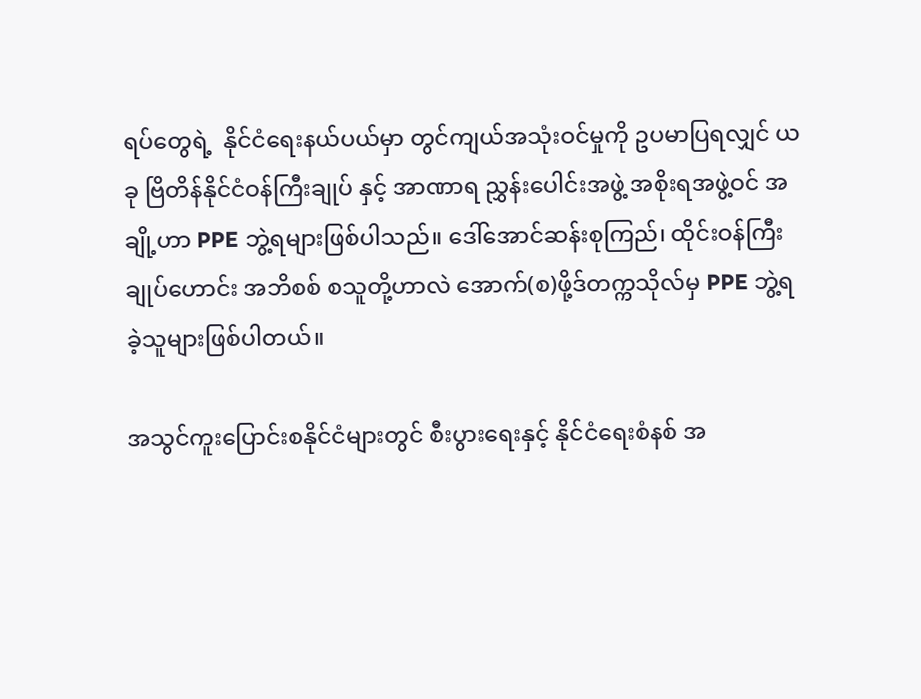ရပ်တွေရဲ့  နိုင်ငံရေးနယ်ပယ်မှာ တွင်ကျယ်အသုံးဝင်မှုကို ဥပမာပြရလျှင် ယခု ဗြိတိန်နိုင်ငံဝန်ကြီးချုပ် နှင့် အာဏာရ ညွှန်းပေါင်းအဖွဲ့ အစိုးရအဖွဲ့ဝင် အချို့ဟာ PPE ဘွဲ့ရများဖြစ်ပါသည်။ ဒေါ်အောင်ဆန်းစုကြည်၊ ထိုင်းဝန်ကြီးချုပ်ဟောင်း အဘိစစ် စသူတို့ဟာလဲ အောက်(စ)ဖို့ဒ်တက္ကသိုလ်မှ PPE ဘွဲ့ရခဲ့သူများဖြစ်ပါတယ်။

အသွင်ကူးပြောင်းစနိုင်ငံများတွင် စီးပွားရေးနှင့် နိုင်ငံရေးစံနစ် အ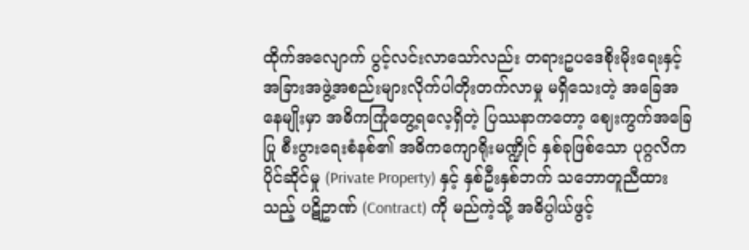ထိုက်အလျောက် ပွင့်လင်းလာသော်လည်း တရားဥပဒေစိုးမိုးရေးနှင့် အခြားအဖွဲ့အစည်းများလိုက်ပါတိုးတက်လာမှု မရှိသေးတဲ့ အခြေအနေမျိုးမှာ အဓိကကြုံတွေ့ရလေ့ရှိတဲ့ ပြဿနာကတော့ ဈေးကွက်အခြေပြု စီးပွားရေးစံနစ်၏ အဓိကကျောရိုးမဏ္ဍိုင် နှစ်ခုဖြစ်သော ပုဂ္ဂလိကပိုင်ဆိုင်မှု (Private Property) နှင့် နှစ်ဦးနှစ်ဘက် သဘောတူညီထားသည့် ပဋိဥာဏ် (Contract) ကို မည်ကဲ့သို့ အဓိပ္ပါယ်ဖွင့်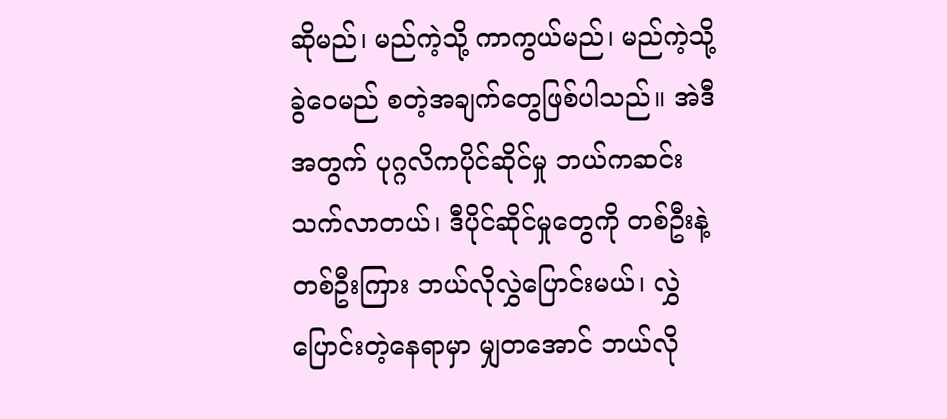ဆိုမည်၊ မည်ကဲ့သို့ ကာကွယ်မည်၊ မည်ကဲ့သို့ခွဲဝေမည် စတဲ့အချက်တွေဖြစ်ပါသည်။ အဲဒီအတွက် ပုဂ္ဂလိကပိုင်ဆိုင်မှု ဘယ်ကဆင်းသက်လာတယ်၊ ဒီပိုင်ဆိုင်မှုတွေကို တစ်ဦးနဲ့ တစ်ဦးကြား ဘယ်လိုလွှဲပြောင်းမယ်၊ လွှဲပြောင်းတဲ့နေရာမှာ မျှတအောင် ဘယ်လို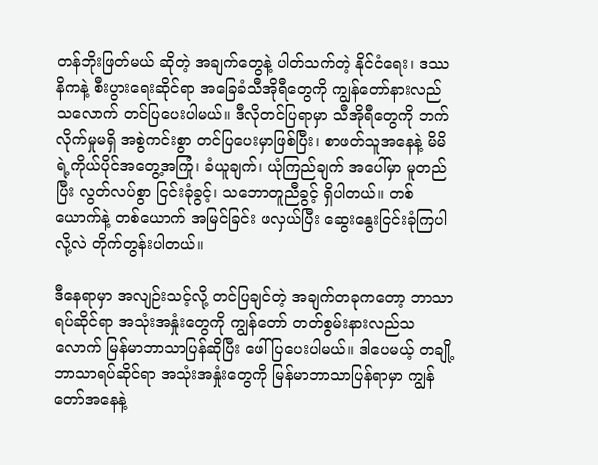တန်ဘိုးဖြတ်မယ် ဆိုတဲ့ အချက်တွေနဲ့ ပါတ်သက်တဲ့ နိုင်ငံရေး၊ ဒဿနိကနဲ့ စီးပွားရေးဆိုင်ရာ အခြေခံသီအိုရီတွေကို ကျွန်တော်နားလည်သလောက် တင်ပြပေးပါမယ်။ ဒီလိုတင်ပြရာမှာ သီအိုရီတွေကို ဘက်လိုက်မှုမရှိ အစွဲကင်းစွာ တင်ပြပေးမှာဖြစ်ပြီး၊ စာဖတ်သူအနေနဲ့ မိမိရဲ့ကိုယ်ပိုင်အတွေ့အကြုံ၊ ခံယူချက်၊ ယုံကြည်ချက် အပေါ်မှာ မူတည်ပြီး လွတ်လပ်စွာ ငြင်းခုံခွင့်၊ သဘောတူညီခွင့် ရှိပါတယ်။ တစ်ယောက်နဲ့ တစ်ယောက် အမြင်ခြင်း ဖလှယ်ပြီး ဆွေးနွေးငြင်းခုံကြပါလို့လဲ တိုက်တွန်းပါတယ်။

ဒီနေရာမှာ အလျဉ်းသင့်လို့ တင်ပြချင်တဲ့ အချက်တခုကတော့ ဘာသာရပ်ဆိုင်ရာ အသုံးအနှုံးတွေကို ကျွန်တော် တတ်စွမ်းနားလည်သလောက် မြန်မာဘာသာပြန်ဆိုပြီး ဖေါ်ပြပေးပါမယ်။ ဒါပေမယ့် တချို့ဘာသာရပ်ဆိုင်ရာ အသုံးအနှုံးတွေကို မြန်မာဘာသာပြန်ရာမှာ ကျွန်တော်အနေနဲ့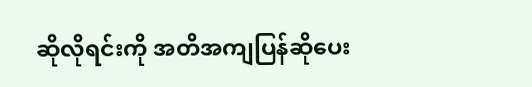ဆိုလိုရင်းကို အတိအကျပြန်ဆိုပေး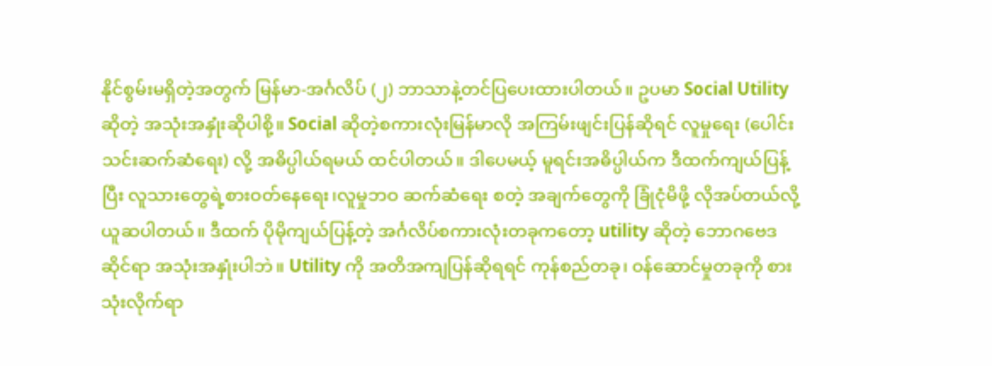နိုင်စွမ်းမရှိတဲ့အတွက် မြန်မာ-အင်္ဂလိပ် (၂) ဘာသာနဲ့တင်ပြပေးထားပါတယ်။ ဥပမာ Social Utility ဆိုတဲ့ အသုံးအနှုံးဆိုပါစို့။ Social ဆိုတဲ့စကားလုံးမြန်မာလို အကြမ်းဖျင်းပြန်ဆိုရင် လူမှုရေး (ပေါင်းသင်းဆက်ဆံရေး) လို့ အဓိပ္ပါယ်ရမယ် ထင်ပါတယ်။ ဒါပေမယ့် မူရင်းအဓိပ္ပါယ်က ဒီထက်ကျယ်ပြန့်ပြီး လူသားတွေရဲ့စားဝတ်နေရေး၊လူမှုဘဝ ဆက်ဆံရေး စတဲ့ အချက်တွေကို ခြုံငုံမိဖို့ လိုအပ်တယ်လို့ ယူဆပါတယ်။ ဒီထက် ပိုမိုကျယ်ပြန့်တဲ့ အင်္ဂလိပ်စကားလုံးတခုကတော့ utility ဆိုတဲ့ ဘောဂဗေဒဆိုင်ရာ အသုံးအနှုံးပါဘဲ။ Utility ကို အတိအကျပြန်ဆိုရရင် ကုန်စည်တခု၊ ဝန်ဆောင်မှုတခုကို စားသုံးလိုက်ရာ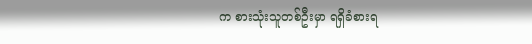က စားသုံးသူတစ်ဦးမှာ ရရှိခံစားရ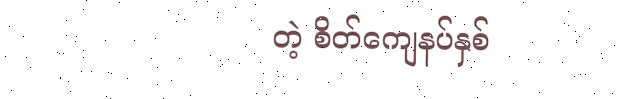တဲ့ စိတ်ကျေနပ်နှစ်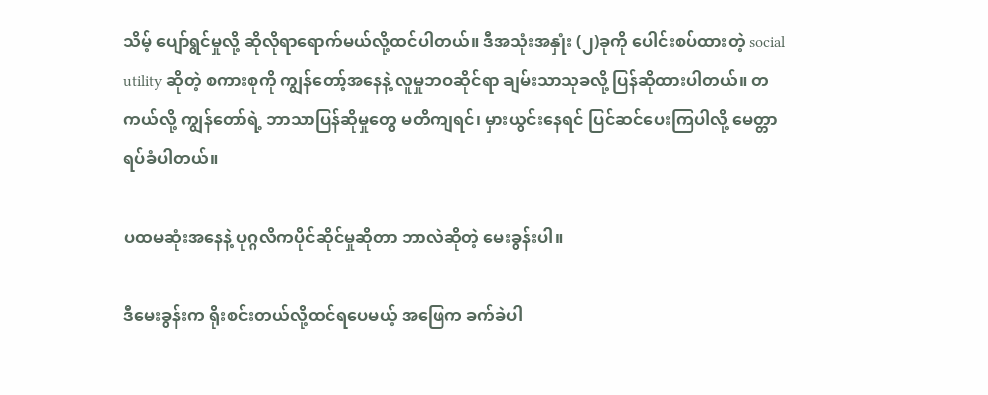သိမ့် ပျော်ရွင်မှုလို့ ဆိုလိုရာရောက်မယ်လို့ထင်ပါတယ်။ ဒီအသုံးအနှုံး (၂)ခုကို ပေါင်းစပ်ထားတဲ့ social utility ဆိုတဲ့ စကားစုကို ကျွန်တော့်အနေနဲ့ လူမှုဘဝဆိုင်ရာ ချမ်းသာသုခလို့ ပြန်ဆိုထားပါတယ်။ တကယ်လို့ ကျွန်တော်ရဲ့ ဘာသာပြန်ဆိုမှုတွေ မတိကျရင်၊ မှားယွင်းနေရင် ပြင်ဆင်ပေးကြပါလို့ မေတ္တာရပ်ခံပါတယ်။

ပထမဆုံးအနေနဲ့ ပုဂ္ဂလိကပိုင်ဆိုင်မှုဆိုတာ ဘာလဲဆိုတဲ့ မေးခွန်းပါ။

ဒီမေးခွန်းက ရိုးစင်းတယ်လို့ထင်ရပေမယ့် အဖြေက ခက်ခဲပါ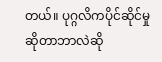တယ်။ ပုဂ္ဂလိကပိုင်ဆိုင်မှု ဆိုတာဘာလဲဆို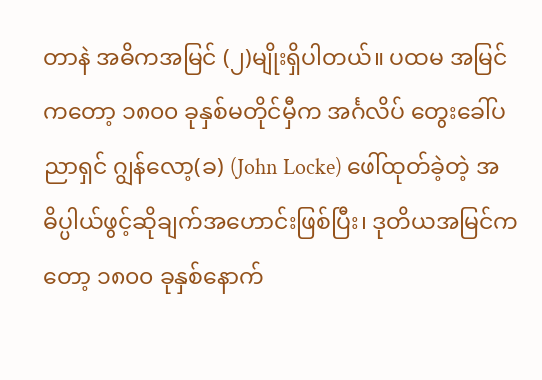တာနဲ အဓိကအမြင် (၂)မျိုးရှိပါတယ်။ ပထမ အမြင်ကတော့ ၁၈၀၀ ခုနှစ်မတိုင်မှီက အင်္ဂလိပ် တွေးခေါ်ပညာရှင် ဂျွန်လော့(ခ) (John Locke) ဖေါ်ထုတ်ခဲ့တဲ့ အဓိပ္ပါယ်ဖွင့်ဆိုချက်အဟောင်းဖြစ်ပြီး၊ ဒုတိယအမြင်ကတော့ ၁၈၀၀ ခုနှစ်နောက်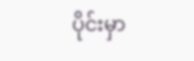ပိုင်းမှာ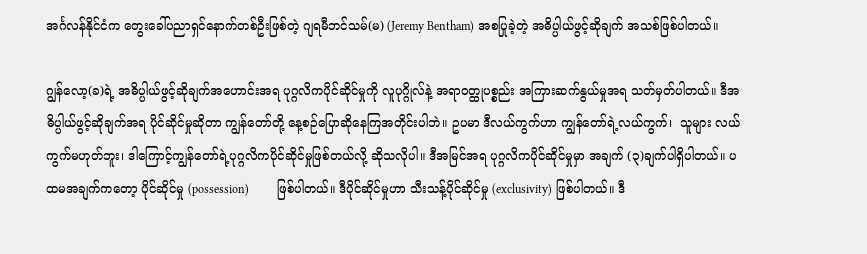အင်္ဂလန်နိုင်ငံက တွေးခေါ်ပညာရှင်နောက်တစ်ဦးဖြစ်တဲ့ ဂျရမီဘင်သမ်(မ) (Jeremy Bentham) အစပြုခဲ့တဲ့ အဓိပ္ပါယ်ဖွင့်ဆိုချက် အသစ်ဖြစ်ပါတယ်။

ဂျွန်လော့(ခ)ရဲ့ အဓိပ္ပါယ်ဖွင့်ဆိုချက်အဟောင်းအရ ပုဂ္ဂလိကပိုင်ဆိုင်မှုကို လူပုဂ္ဂိုလ်နဲ့ အရာဝတ္ထုပစ္စည်း အကြားဆက်နွယ်မှုအရ သတ်မှတ်ပါတယ်။ ဒီအဓိပ္ပါယ်ဖွင့်ဆိုချက်အရ ပိုင်ဆိုင်မှုဆိုတာ ကျွန်တော်တို့ နေ့စဉ်ပြောဆိုနေကြအတိုင်းပါဘဲ။ ဥပမာ ဒီလယ်ကွက်ဟာ ကျွန်တော်ရဲ့လယ်ကွက်၊  သူများ လယ်ကွက်မဟုတ်ဘူး၊ ဒါကြောင့်ကျွန်တော်ရဲ့ပုဂ္ဂလိကပိုင်ဆိုင်မှုဖြစ်တယ်လို့ ဆိုသလိုပါ။ ဒီအမြင်အရ ပုဂ္ဂလိကပိုင်ဆိုင်မှုမှာ အချက် (၃)ချက်ပါရှိပါတယ်။ ပထမအချက်ကတော့ ပိုင်ဆိုင်မှု (possession)         ဖြစ်ပါတယ်။ ဒီပိုင်ဆိုင်မှုဟာ သီးသန့်ပိုင်ဆိုင်မှု (exclusivity) ဖြစ်ပါတယ်။ ဒီ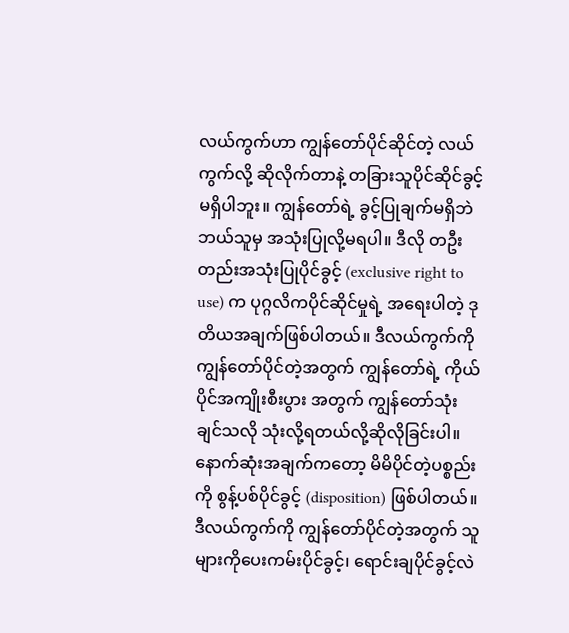လယ်ကွက်ဟာ ကျွန်တော်ပိုင်ဆိုင်တဲ့ လယ်ကွက်လို့ ဆိုလိုက်တာနဲ့ တခြားသူပိုင်ဆိုင်ခွင့် မရှိပါဘူး။ ကျွန်တော်ရဲ့ ခွင့်ပြုချက်မရှိဘဲ ဘယ်သူမှ အသုံးပြုလို့မရပါ။ ဒီလို တဦးတည်းအသုံးပြုပိုင်ခွင့် (exclusive right to use) က ပုဂ္ဂလိကပိုင်ဆိုင်မှုရဲ့ အရေးပါတဲ့ ဒုတိယအချက်ဖြစ်ပါတယ်။ ဒီလယ်ကွက်ကို ကျွန်တော်ပိုင်တဲ့အတွက် ကျွန်တော်ရဲ့ ကိုယ်ပိုင်အကျိုးစီးပွား အတွက် ကျွန်တော်သုံးချင်သလို သုံးလို့ရတယ်လို့ဆိုလိုခြင်းပါ။ နောက်ဆုံးအချက်ကတော့ မိမိပိုင်တဲ့ပစ္စည်းကို စွန့်ပစ်ပိုင်ခွင့် (disposition) ဖြစ်ပါတယ်။ ဒီလယ်ကွက်ကို ကျွန်တော်ပိုင်တဲ့အတွက် သူများကိုပေးကမ်းပိုင်ခွင့်၊ ရောင်းချပိုင်ခွင့်လဲ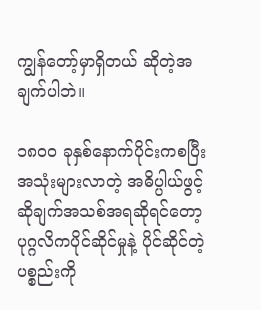ကျွန်တော့်မှာရှိတယ် ဆိုတဲ့အချက်ပါဘဲ။

၁၈၀၀ ခုနှစ်နောက်ပိုင်းကစပြီး အသုံးများလာတဲ့ အဓိပ္ပါယ်ဖွင့်ဆိုချက်အသစ်အရဆိုရင်တော့ ပုဂ္ဂလိကပိုင်ဆိုင်မှုနဲ့ ပိုင်ဆိုင်တဲ့ပစ္စည်းကို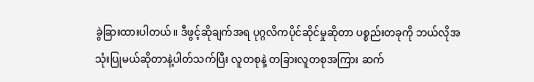ခွဲခြားထားပါတယ်။ ဒီဖွင့်ဆိုချက်အရ ပုဂ္ဂလိကပိုင်ဆိုင်မှုဆိုတာ ပစ္စည်းတခုကို ဘယ်လိုအသုံးပြုမယ်ဆိုတာနဲ့ပါတ်သက်ပြီး လူတစုနဲ့ တခြားလူတစုအကြား ဆက်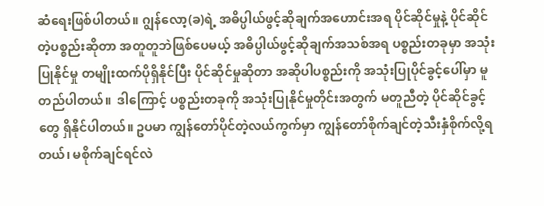ဆံရေးဖြစ်ပါတယ်။ ဂျွန်လော့(ခ)ရဲ့ အဓိပ္ပါယ်ဖွင့်ဆိုချက်အဟောင်းအရ ပိုင်ဆိုင်မှုနဲ့ ပိုင်ဆိုင်တဲ့ပစ္စည်းဆိုတာ အတူတူဘဲဖြစ်ပေမယ့် အဓိပ္ပါယ်ဖွင့်ဆိုချက်အသစ်အရ ပစ္စည်းတခုမှာ အသုံးပြုနိုင်မှု တမျိုးထက်ပိုရှိနိုင်ပြီး ပိုင်ဆိုင်မှုဆိုတာ အဆိုပါပစ္စည်းကို အသုံးပြုပိုင်ခွင့်ပေါ်မှာ မူတည်ပါတယ်။  ဒါကြောင့် ပစ္စည်းတခုကို အသုံးပြုနိုင်မှုတိုင်းအတွက် မတူညီတဲ့ ပိုင်ဆိုင်ခွင့်တွေ ရှိနိုင်ပါတယ်။ ဥပမာ ကျွန်တော်ပိုင်တဲ့လယ်ကွက်မှာ ကျွန်တော်စိုက်ချင်တဲ့သီးနှံစိုက်လို့ရတယ်၊ မစိုက်ချင်ရင်လဲ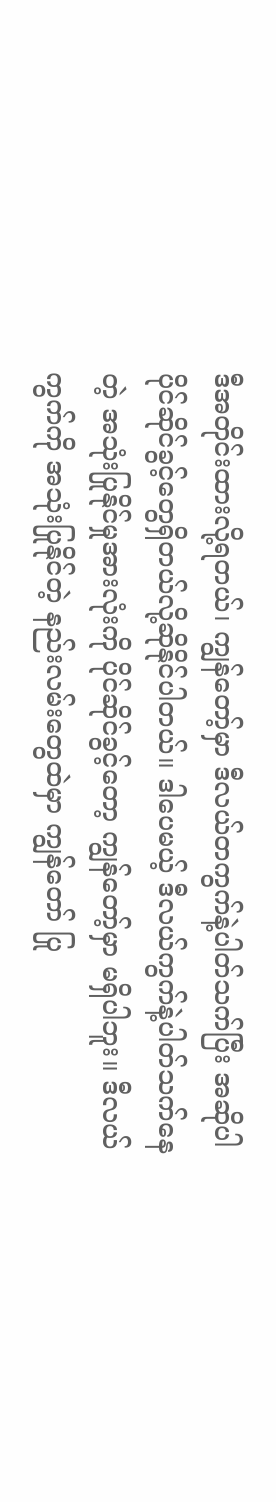ဒီအတိုင်းထားလို့ရတယ်၊ ကျွန်တော့်မှာ ဒီလယ်တကွက်နဲ့ပါတ်သက်ပြီး အဆိုပါပိုင်ဆိုင်ခွင့်တွေရှိတယ်လို့ဆိုနိုင်ပါတယ်။ ဒါပေမယ့် ဒီလယ်ကွက်နဲ့ပါတ်သက်နေတဲ့ အသုံးပြုနိုင်မှုအားလုံးကို ပိုင်ဆိုင်ခွင့်တော့ ကျွန်တော့်မှာ မရှိပါဘူး။ ဒီလယ်ကွက်ကို အသုံးပြုနိုင်တဲ့ နည်းလမ်းတွေထဲမှာ ကျွန်တော် ပြု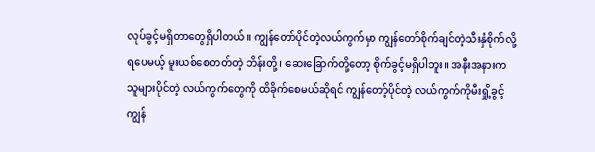လုပ်ခွင့်မရှိတာတွေရှိပါတယ်။ ကျွန်တော်ပိုင်တဲ့လယ်ကွက်မှာ ကျွန်တော်စိုက်ချင်တဲ့သီးနှံစိုက်လို့ရပေမယ့် မူးယစ်စေတတ်တဲ့ ဘိန်းတို့၊ ဆေးခြောက်တို့တော့ စိုက်ခွင့်မရှိပါဘူး။ အနီးအနားက သူများပိုင်တဲ့ လယ်ကွက်တွေကို ထိခိုက်စေမယ်ဆိုရင် ကျွန်တော့်ပိုင်တဲ့ လယ်ကွက်ကိုမီးရှို့ခွင့် ကျွန်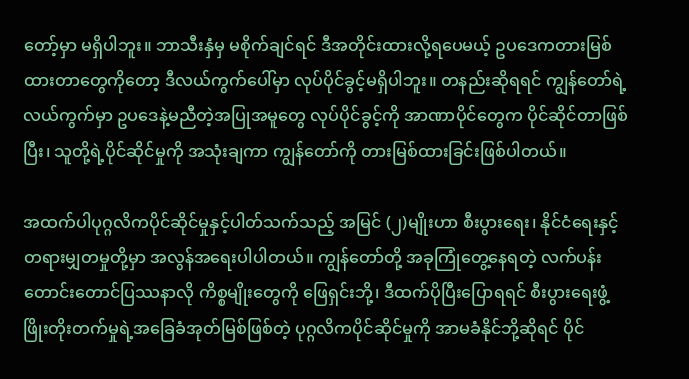တော့်မှာ မရှိပါဘူး။ ဘာသီးနှံမှ မစိုက်ချင်ရင် ဒီအတိုင်းထားလို့ရပေမယ့် ဥပဒေကတားမြစ်ထားတာတွေကိုတော့ ဒီလယ်ကွက်ပေါ်မှာ လုပ်ပိုင်ခွင့်မရှိပါဘူး။ တနည်းဆိုရရင် ကျွန်တော်ရဲ့လယ်ကွက်မှာ ဥပဒေနဲ့မညီတဲ့အပြုအမူတွေ လုပ်ပိုင်ခွင့်ကို အာဏာပိုင်တွေက ပိုင်ဆိုင်တာဖြစ်ပြီး၊ သူတို့ရဲ့ပိုင်ဆိုင်မှုကို အသုံးချကာ ကျွန်တော်ကို တားမြစ်ထားခြင်းဖြစ်ပါတယ်။

အထက်ပါပုဂ္ဂလိကပိုင်ဆိုင်မှုနှင့်ပါတ်သက်သည့် အမြင် (၂)မျိုးဟာ စီးပွားရေး၊ နိုင်ငံရေးနှင့် တရားမျှတမှုတို့မှာ အလွန်အရေးပါပါတယ်။ ကျွန်တော်တို့ အခုကြုံတွေ့နေရတဲ့ လက်ပန်းတောင်းတောင်ပြဿနာလို ကိစ္စမျိုးတွေကို ဖြေရှင်းဘို့၊ ဒီထက်ပိုပြီးပြောရရင် စီးပွားရေးဖွံ့ဖြိုးတိုးတက်မှုရဲ့အခြေခံအုတ်မြစ်ဖြစ်တဲ့ ပုဂ္ဂလိကပိုင်ဆိုင်မှုကို အာမခံနိုင်ဘို့ဆိုရင် ပိုင်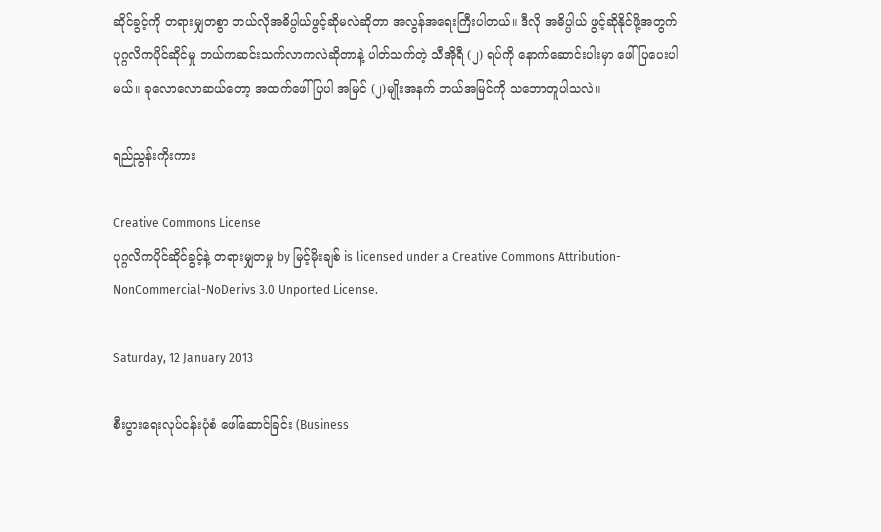ဆိုင်ခွင့်ကို တရားမျှတစွာ ဘယ်လိုအဓိပ္ပါယ်ဖွင့်ဆိုမလဲဆိုတာ အလွန်အရေးကြီးပါတယ်။ ဒီလို အဓိပ္ပါယ် ဖွင့်ဆိုနိုင်ဖို့အတွက် ပုဂ္ဂလိကပိုင်ဆိုင်မှု ဘယ်ကဆင်းသက်လာကလဲဆိုတာနဲ့ ပါတ်သက်တဲ့ သီအိုရီ (၂) ရပ်ကို နောက်ဆောင်းပါးမှာ ဖေါ်ပြပေးပါမယ်။ ခုလောလောဆယ်တော့ အထက်ဖေါ်ပြပါ အမြင် (၂)မျိုးအနက် ဘယ်အမြင်ကို သဘောတူပါသလဲ။

ရည်ညွန်းကိုးကား

Creative Commons License
ပုဂ္ဂလိကပိုင်ဆိုင်ခွင့်နဲ့ တရားမျှတမှု by မြင့်မိုးချစ် is licensed under a Creative Commons Attribution-NonCommercial-NoDerivs 3.0 Unported License.

Saturday, 12 January 2013

စီးပွားရေးလုပ်ငန်းပုံစံ ဖေါ်ဆောင်ခြင်း (Business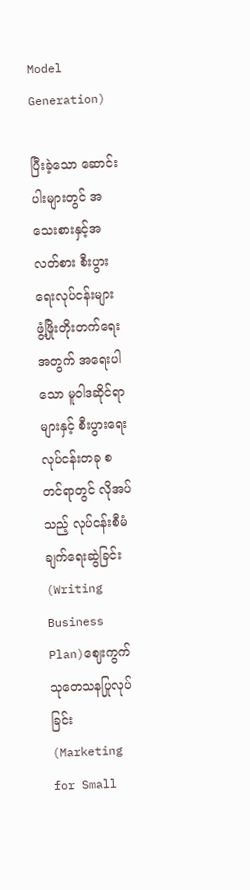Model Generation)

ပြီးခဲ့သော ဆောင်းပါးများတွင် အသေးစားနှင့်အလတ်စား စီးပွားရေးလုပ်ငန်းများ ဖွံ့ဖြိုးတိုးတက်ရေး အတွက် အရေးပါသော မူဝါဒဆိုင်ရာများနှင့် စီးပွားရေးလုပ်ငန်းတခု စတင်ရာတွင် လိုအပ်သည့် လုပ်ငန်းစီမံချက်ရေးဆွဲခြင်း (Writing Business Plan)ဈေးကွက်သုတေသနပြုလုပ်ခြင်း (Marketing for Small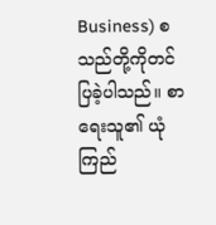Business) စသည်တို့ကိုတင်ပြခဲ့ပါသည်။ စာရေးသူ၏ ယုံကြည်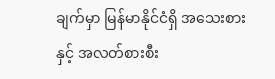ချက်မှာ မြန်မာနိုင်ငံရှိ အသေးစားနှင့် အလတ်စားစီး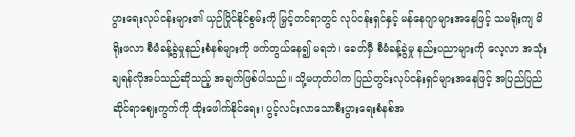ပွားရေးလုပ်ငန်းများ၏ ယှဉ်ပြိုင်နိုင်စွမ်းကို မြှင့်တင်ရာတွင် လုပ်ငန်းရှင်နှင့် မန်နေဂျာများအနေဖြင့် သမရိုးကျ မိရိုးဖလာ စီမံခန့်ခွဲမှုနည်းစံနစ်များကို ဖက်တွယ်နေ၍ မရဘဲ၊ ခေတ်မှီ စီမံခန့်ခွဲမှု နည်းပညာများကို လေ့လာ အသုံးချရန်လိုအပ်သည်ဆိုသည့် အချက်ဖြစ်ပါသည်။ သို့မဟုတ်ပါက ပြည်တွင်းလုပ်ငန်းရှင်များအနေဖြင့် အပြည်ပြည်ဆိုင်ရာဈေးကွက်ကို ထိုးဖေါက်နိုင်ရေး၊ ပွင့်လင်းလာသောစီးပွားရေးစံနစ်အ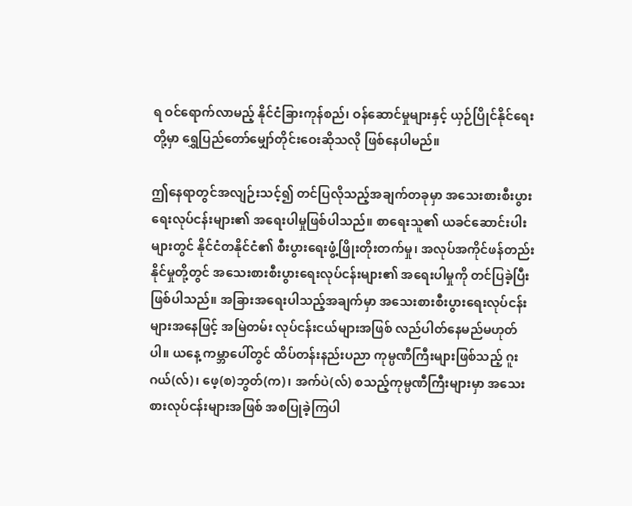ရ ဝင်ရောက်လာမည့် နိုင်ငံခြားကုန်စည်၊ ဝန်ဆောင်မှုများနှင့် ယှဉ်ပြိုင်နိုင်ရေးတို့မှာ ရွှေပြည်တော်မျှော်တိုင်းဝေးဆိုသလို ဖြစ်နေပါမည်။

ဤနေရာတွင်အလျဉ်းသင့်၍ တင်ပြလိုသည့်အချက်တခုမှာ အသေးစားစီးပွားရေးလုပ်ငန်းများ၏ အရေးပါမှုဖြစ်ပါသည်။ စာရေးသူ၏ ယခင်ဆောင်းပါးများတွင် နိုင်ငံတနိုင်ငံ၏ စီးပွားရေးဖွံ့ဖြိုးတိုးတက်မှု၊ အလုပ်အကိုင်ဖန်တည်းနိုင်မှုတို့တွင် အသေးစားစီးပွားရေးလုပ်ငန်းများ၏ အရေးပါမှုကို တင်ပြခဲ့ပြီးဖြစ်ပါသည်။ အခြားအရေးပါသည့်အချက်မှာ အသေးစားစီးပွားရေးလုပ်ငန်းများအနေဖြင့် အမြဲတမ်း လုပ်ငန်းငယ်များအဖြစ် လည်ပါတ်နေမည်မဟုတ်ပါ။ ယနေ့ ကမ္ဘာပေါ်တွင် ထိပ်တန်းနည်းပညာ ကုမ္ပဏီကြီးများဖြစ်သည့် ဂူးဂယ်(လ်)၊ ဖေ့(စ)ဘွတ်(က)၊ အက်ပဲ(လ်) စသည့်ကုမ္ပဏီကြီးများမှာ အသေးစားလုပ်ငန်းများအဖြစ် အစပြုခဲ့ကြပါ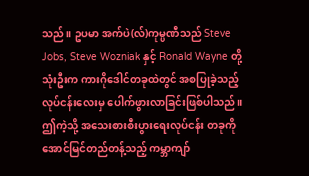သည်။ ဥပမာ အက်ပဲ(လ်)ကုမ္ပဏီသည် Steve Jobs, Steve Wozniak နှင့် Ronald Wayne တို့ သုံးဦးက ကားဂိုဒေါင်တခုထဲတွင် အစပြုခဲ့သည့် လုပ်ငန်းလေးမှ ပေါက်ဖွားလာခြင်းဖြစ်ပါသည်။  ဤကဲ့သို့ အသေးစားစီးပွားရေးလုပ်ငန်း တခုကို အောင်မြင်တည်တန့်သည့် ကမ္ဘာကျာ်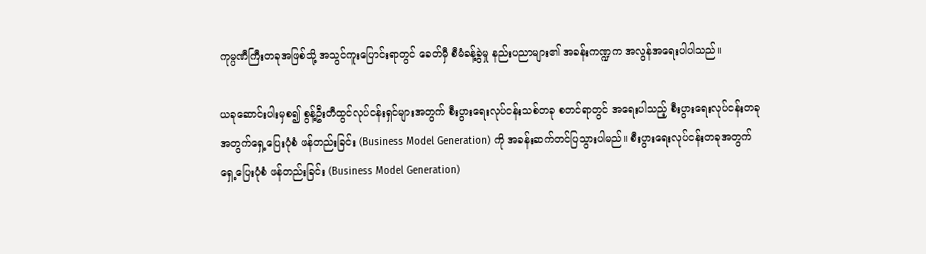ကုမ္ပဏီကြီးတခုအဖြစ်သို့ အသွင်ကူးပြောင်းရာတွင် ခေတ်မှီ စီမံခန့်ခွဲမှု နည်းပညာများ၏ အခန်းကဏ္ဍက အလွန်အရေးပါပါသည်။

ယခုဆောင်းပါးမှစ၍ စွန့်ဦးတီထွင်လုပ်ငန်းရှင်များအတွက် စီးပွားရေးလုပ်ငန်းသစ်တခု စတင်ရာတွင် အရေးပါသည့် စီးပွားရေးလုပ်ငန်းတခုအတွက်ရှေ့ပြေးပုံစံ ဖန်တည်းခြင်း (Business Model Generation) ကို အခန်းဆက်တင်ပြသွားပါမည်။ စီးပွားရေးလုပ်ငန်းတခုအတွက်ရှေ့ပြေးပုံစံ ဖန်တည်းခြင်း (Business Model Generation)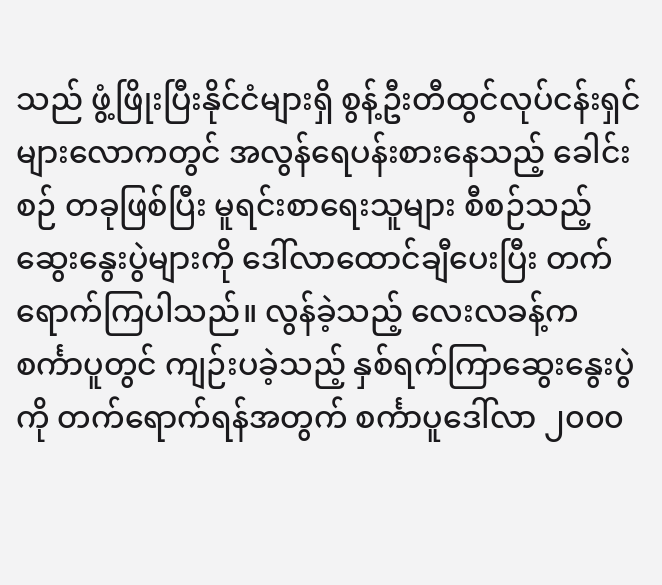သည် ဖွံ့ဖြိုးပြီးနိုင်ငံများရှိ စွန့်ဦးတီထွင်လုပ်ငန်းရှင်များလောကတွင် အလွန်ရေပန်းစားနေသည့် ခေါင်းစဉ် တခုဖြစ်ပြီး မူရင်းစာရေးသူများ စီစဉ်သည့်ဆွေးနွေးပွဲများကို ဒေါ်လာထောင်ချီပေးပြီး တက်ရောက်ကြပါသည်။ လွန်ခဲ့သည့် လေးလခန့်က စင်္ကာပူတွင် ကျဉ်းပခဲ့သည့် နှစ်ရက်ကြာဆွေးနွေးပွဲကို တက်ရောက်ရန်အတွက် စင်္ကာပူဒေါ်လာ ၂၀၀၀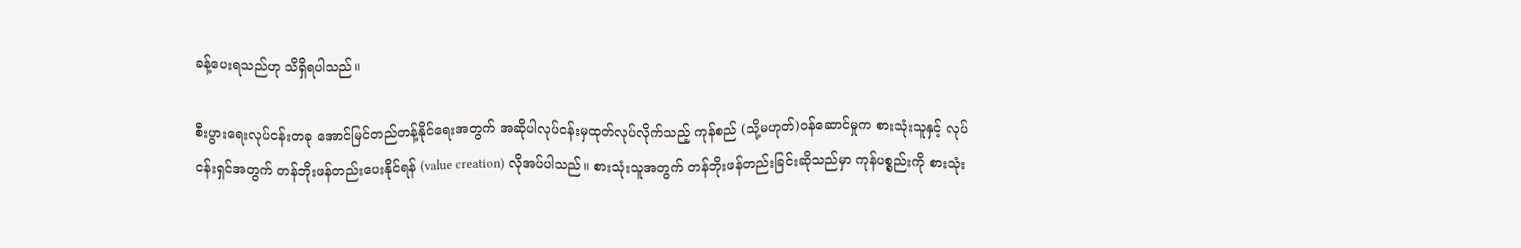ခန့်ပေးရသည်ဟု သိရှိရပါသည်။

စီးပွားရေးလုပ်ငန်းတခု အောင်မြင်တည်တန့်နိုင်ရေးအတွက် အဆိုပါလုပ်ငန်းမှထုတ်လုပ်လိုက်သည့် ကုန်စည် (သို့မဟုတ်)ဝန်ဆောင်မှုက စားသုံးသူနှင့် လုပ်ငန်းရှင်အတွက် တန်ဘိုးဖန်တည်းပေးနိုင်ရန် (value creation) လိုအပ်ပါသည်။ စားသုံးသူအတွက် တန်ဘိုးဖန်တည်းခြင်းဆိုသည်မှာ ကုန်ပစ္စည်းကို စားသုံး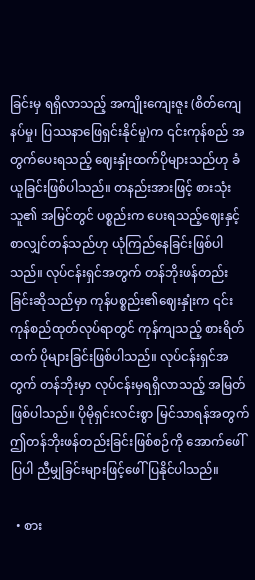ခြင်းမှ ရရှိလာသည့် အကျိုးကျေးဇူး (စိတ်ကျေနပ်မှု၊ ပြဿနာဖြေရှင်းနိုင်မှု)က ၎င်းကုန်စည် အတွက်ပေးရသည့် ဈေးနှုံးထက်ပိုများသည်ဟု ခံယူခြင်းဖြစ်ပါသည်။ တနည်းအားဖြင့် စားသုံးသူ၏ အမြင်တွင် ပစ္စည်းက ပေးရသည့်ဈေးနှင့်စာလျှင်တန်သည်ဟု ယုံကြည်နေခြင်းဖြစ်ပါသည်။ လုပ်ငန်းရှင်အတွက် တန်ဘိုးဖန်တည်းခြင်းဆိုသည်မှာ ကုန်ပစ္စည်း၏ဈေးနှုံးက ၎င်းကုန်စည်ထုတ်လုပ်ရာတွင် ကုန်ကျသည့် စားရိတ်ထက် ပိုများခြင်းဖြစ်ပါသည်။ လုပ်ငန်းရှင်အတွက် တန်ဘိုးမှာ လုပ်ငန်းမှရရှိလာသည့် အမြတ်ဖြစ်ပါသည်။ ပိုမိုရှင်းလင်းစွာ မြင်သာရန်အတွက် ဤတန်ဘိုးဖန်တည်းခြင်းဖြစ်စဉ်ကို အောက်ဖေါ်ပြပါ ညီမျှခြင်းများဖြင့်ဖေါ်ပြနိုင်ပါသည်။

  • စား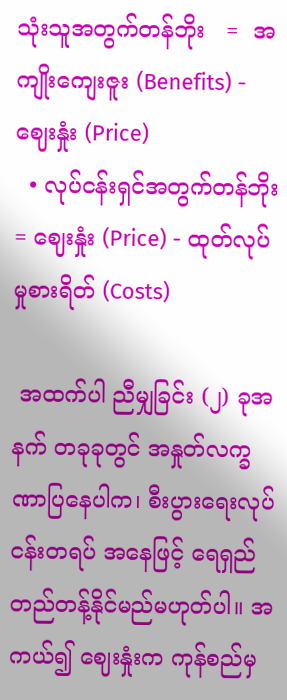သုံးသူအတွက်တန်ဘိုး   =  အကျိုးကျေးဇူး (Benefits) - ဈေးနှုံး (Price)
  • လုပ်ငန်းရှင်အတွက်တန်ဘိုး = ဈေးနှုံး (Price) - ထုတ်လုပ်မှုစားရိတ် (Costs)

 အထက်ပါ ညီမျှခြင်း (၂) ခုအနက် တခုခုတွင် အနှုတ်လက္ခဏာပြနေပါက၊ စီးပွားရေးလုပ်ငန်းတရပ် အနေဖြင့် ရေရှည်တည်တန့်နိုင်မည်မဟုတ်ပါ။ အကယ်၍ ဈေးနှုံးက ကုန်စည်မှ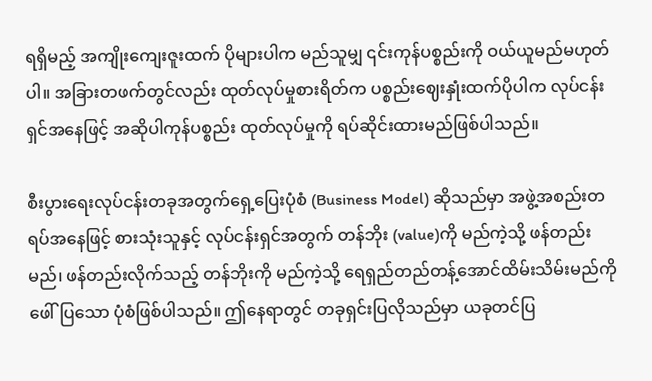ရရှိမည့် အကျိုးကျေးဇူးထက် ပိုများပါက မည်သူမျှ ၎င်းကုန်ပစ္စည်းကို ဝယ်ယူမည်မဟုတ်ပါ။ အခြားတဖက်တွင်လည်း ထုတ်လုပ်မှုစားရိတ်က ပစ္စည်းဈေးနှုံးထက်ပိုပါက လုပ်ငန်းရှင်အနေဖြင့် အဆိုပါကုန်ပစ္စည်း ထုတ်လုပ်မှုကို ရပ်ဆိုင်းထားမည်ဖြစ်ပါသည်။

စီးပွားရေးလုပ်ငန်းတခုအတွက်ရှေ့ပြေးပုံစံ (Business Model) ဆိုသည်မှာ အဖွဲ့အစည်းတရပ်အနေဖြင့် စားသုံးသူနှင့် လုပ်ငန်းရှင်အတွက် တန်ဘိုး (value)ကို မည်ကဲ့သို့ ဖန်တည်းမည်၊ ဖန်တည်းလိုက်သည့် တန်ဘိုးကို မည်ကဲ့သို့ ရေရှည်တည်တန့်အောင်ထိမ်းသိမ်းမည်ကို ဖေါ်ပြသော ပုံစံဖြစ်ပါသည်။ ဤနေရာတွင် တခုရှင်းပြလိုသည်မှာ ယခုတင်ပြ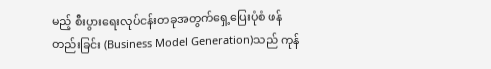မည့် စီးပွားရေးလုပ်ငန်းတခုအတွက်ရှေ့ပြေးပုံစံ ဖန်တည်းခြင်း (Business Model Generation)သည် ကုန်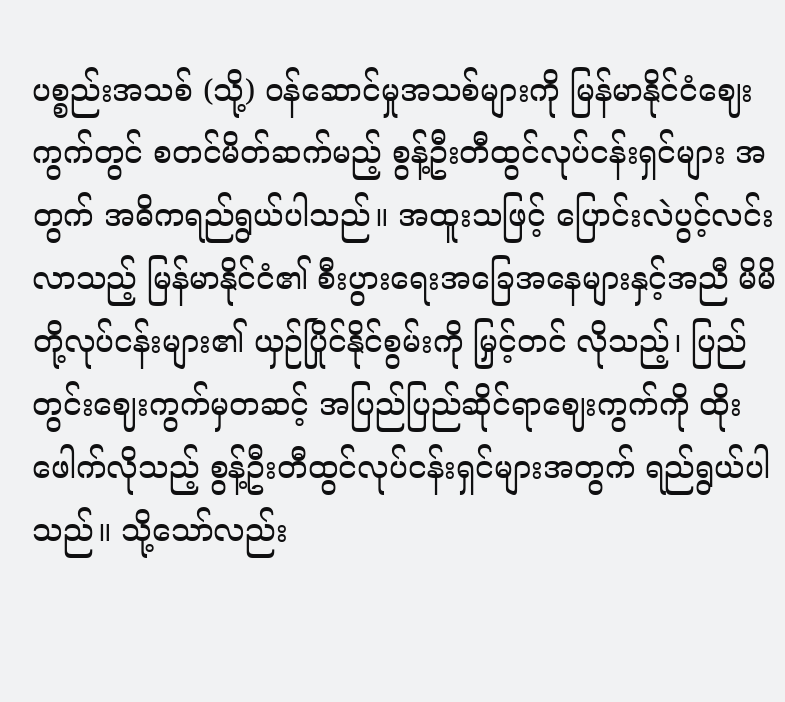ပစ္စည်းအသစ် (သို့) ဝန်ဆောင်မှုအသစ်များကို မြန်မာနိုင်ငံဈေးကွက်တွင် စတင်မိတ်ဆက်မည့် စွန့်ဦးတီထွင်လုပ်ငန်းရှင်များ အတွက် အဓိကရည်ရွယ်ပါသည်။ အထူးသဖြင့် ပြောင်းလဲပွင့်လင်းလာသည့် မြန်မာနိုင်ငံ၏ စီးပွားရေးအခြေအနေများနှင့်အညီ မိမိတို့လုပ်ငန်းများ၏ ယှဉ်ပြိုင်နိုင်စွမ်းကို မြှင့်တင် လိုသည့်၊ ပြည်တွင်းဈေးကွက်မှတဆင့် အပြည်ပြည်ဆိုင်ရာဈေးကွက်ကို ထိုးဖေါက်လိုသည့် စွန့်ဦးတီထွင်လုပ်ငန်းရှင်များအတွက် ရည်ရွယ်ပါသည်။ သို့သော်လည်း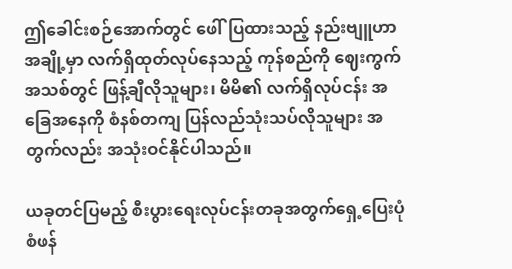ဤခေါင်းစဉ်အောက်တွင် ဖေါ်ပြထားသည့် နည်းဗျူဟာအချို့မှာ လက်ရှိထုတ်လုပ်နေသည့် ကုန်စည်ကို ဈေးကွက်အသစ်တွင် ဖြန့်ချီလိုသူများ၊ မိမိ၏ လက်ရှိလုပ်ငန်း အခြေအနေကို စံနစ်တကျ ပြန်လည်သုံးသပ်လိုသူများ အတွက်လည်း အသုံးဝင်နိုင်ပါသည်။

ယခုတင်ပြမည့် စီးပွားရေးလုပ်ငန်းတခုအတွက်ရှေ့ပြေးပုံစံဖန်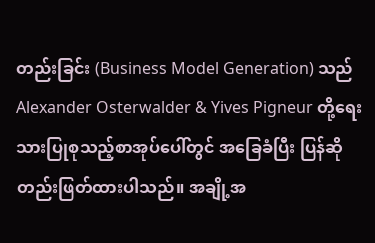တည်းခြင်း (Business Model Generation) သည် Alexander Osterwalder & Yives Pigneur တို့ရေးသားပြုစုသည့်စာအုပ်ပေါ်တွင် အခြေခံပြီး ပြန်ဆိုတည်းဖြတ်ထားပါသည်။ အချို့အ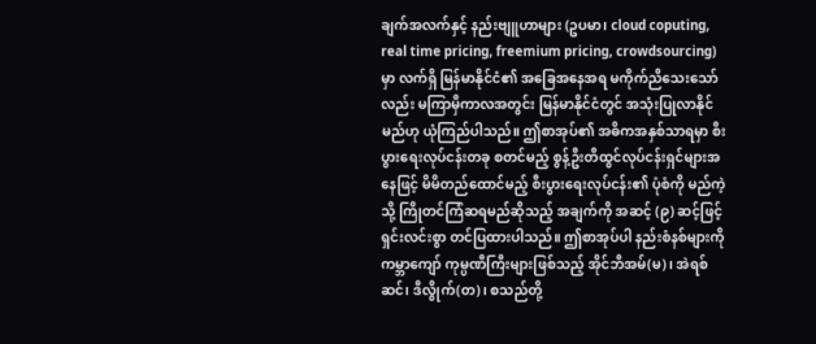ချက်အလက်နှင့် နည်းဗျူဟာများ (ဥပမာ၊ cloud coputing, real time pricing, freemium pricing, crowdsourcing) မှာ လက်ရှိ မြန်မာနိုင်ငံ၏ အခြေအနေအရ မကိုက်ညီသေးသော်လည်း မကြာမှီကာလအတွင်း မြန်မာနိုင်ငံတွင် အသုံးပြုလာနိုင်မည်ဟု ယုံကြည်ပါသည်။ ဤစာအုပ်၏ အဓိကအနှစ်သာရမှာ စီးပွားရေးလုပ်ငန်းတခု စတင်မည့် စွန့်ဦးတီထွင်လုပ်ငန်းရှင်များအနေဖြင့် မိမိတည်ထောင်မည့် စီးပွားရေးလုပ်ငန်း၏ ပုံစံကို မည်ကဲ့သို့ ကြိုတင်ကြံဆရမည်ဆိုသည့် အချက်ကို အဆင့် (၉) ဆင့်ဖြင့် ရှင်းလင်းစွာ တင်ပြထားပါသည်။ ဤစာအုပ်ပါ နည်းစံနစ်များကို ကမ္ဘာကျော် ကုမ္ပဏီကြီးများဖြစ်သည့် အိုင်ဘီအမ်(မ)၊ အဲရစ်ဆင်၊ ဒီလွိုက်(တ)၊ စသည်တို့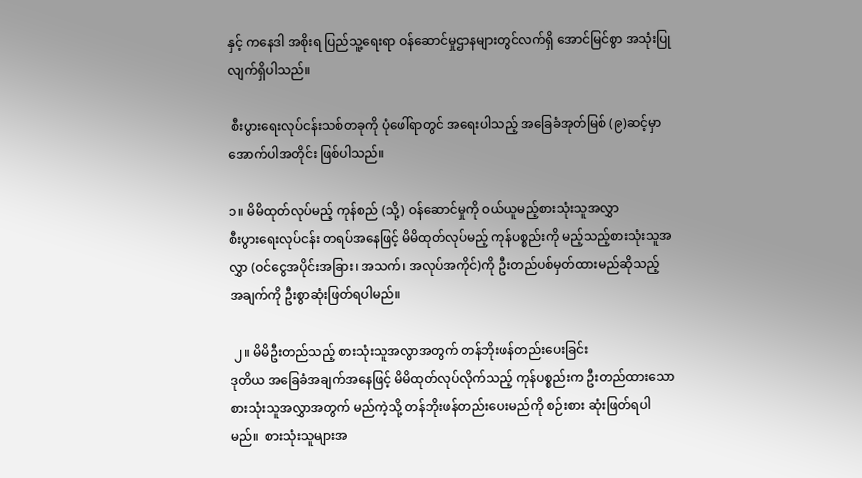နှင့် ကနေဒါ အစိုးရ ပြည်သူ့ရေးရာ ဝန်ဆောင်မှုဌာနများတွင်လက်ရှိ အောင်မြင်စွာ အသုံးပြုလျက်ရှိပါသည်။

 စီးပွားရေးလုပ်ငန်းသစ်တခုကို ပုံဖေါ်ရာတွင် အရေးပါသည့် အခြေခံအုတ်မြစ် (၉)ဆင့်မှာ အောက်ပါအတိုင်း ဖြစ်ပါသည်။

၁။ မိမိထုတ်လုပ်မည့် ကုန်စည် (သို့) ဝန်ဆောင်မှုကို ဝယ်ယူမည့်စားသုံးသူအလွှာ
စီးပွားရေးလုပ်ငန်း တရပ်အနေဖြင့် မိမိထုတ်လုပ်မည့် ကုန်ပစ္စည်းကို မည့်သည့်စားသုံးသူအလွှာ (ဝင်ငွေအပိုင်းအခြား၊ အသက်၊ အလုပ်အကိုင်)ကို ဦးတည်ပစ်မှတ်ထားမည်ဆိုသည့် အချက်ကို ဦးစွာဆုံးဖြတ်ရပါမည်။

 ၂။ မိမိဦးတည်သည့် စားသုံးသူအလွာအတွက် တန်ဘိုးဖန်တည်းပေးခြင်း
ဒုတိယ အခြေခံအချက်အနေဖြင့် မိမိထုတ်လုပ်လိုက်သည့် ကုန်ပစ္စည်းက ဦးတည်ထားသော စားသုံးသူအလွှာအတွက် မည်ကဲ့သို့ တန်ဘိုးဖန်တည်းပေးမည်ကို စဉ်းစား ဆုံးဖြတ်ရပါမည်။  စားသုံးသူများအ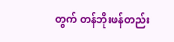တွက် တန်ဘိုးဖန်တည်း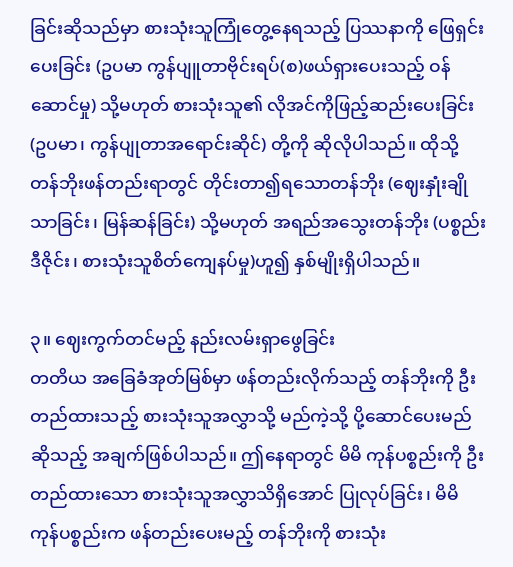ခြင်းဆိုသည်မှာ စားသုံးသူကြုံတွေ့နေရသည့် ပြဿနာကို ဖြေရှင်းပေးခြင်း (ဥပမာ ကွန်ပျူတာဗိုင်းရပ်(စ)ဖယ်ရှားပေးသည့် ဝန်ဆောင်မှု) သို့မဟုတ် စားသုံးသူ၏ လိုအင်ကိုဖြည့်ဆည်းပေးခြင်း (ဥပမာ၊ ကွန်ပျုတာအရောင်းဆိုင်) တို့ကို ဆိုလိုပါသည်။ ထိုသို့ တန်ဘိုးဖန်တည်းရာတွင် တိုင်းတာ၍ရသောတန်ဘိုး (ဈေးနှုံးချိုသာခြင်း၊ မြန်ဆန်ခြင်း) သို့မဟုတ် အရည်အသွေးတန်ဘိုး (ပစ္စည်းဒီဇိုင်း၊ စားသုံးသူစိတ်ကျေနပ်မှု)ဟူ၍ နှစ်မျိုးရှိပါသည်။

၃။ ဈေးကွက်တင်မည့် နည်းလမ်းရှာဖွေခြင်း
တတိယ အခြေခံအုတ်မြစ်မှာ ဖန်တည်းလိုက်သည့် တန်ဘိုးကို ဦးတည်ထားသည့် စားသုံးသူအလွှာသို့ မည်ကဲ့သို့ ပို့ဆောင်ပေးမည်ဆိုသည့် အချက်ဖြစ်ပါသည်။ ဤနေရာတွင် မိမိ ကုန်ပစ္စည်းကို ဦးတည်ထားသော စားသုံးသူအလွှာသိရှိအောင် ပြုလုပ်ခြင်း၊ မိမိကုန်ပစ္စည်းက ဖန်တည်းပေးမည့် တန်ဘိုးကို စားသုံး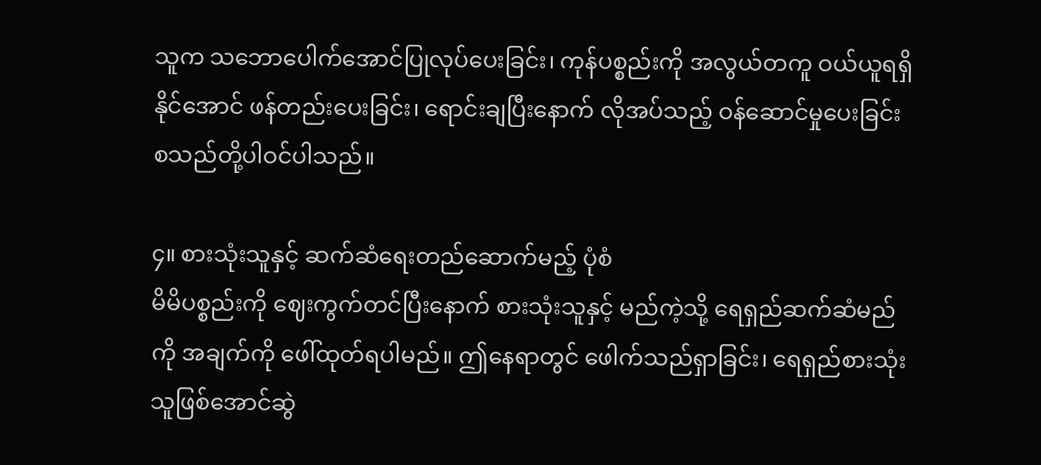သူက သဘောပေါက်အောင်ပြုလုပ်ပေးခြင်း၊ ကုန်ပစ္စည်းကို အလွယ်တကူ ဝယ်ယူရရှိနိုင်အောင် ဖန်တည်းပေးခြင်း၊ ရောင်းချပြီးနောက် လိုအပ်သည့် ဝန်ဆောင်မှုပေးခြင်း စသည်တို့ပါဝင်ပါသည်။

၄။ စားသုံးသူနှင့် ဆက်ဆံရေးတည်ဆောက်မည့် ပုံစံ
မိမိပစ္စည်းကို ဈေးကွက်တင်ပြီးနောက် စားသုံးသူနှင့် မည်ကဲ့သို့ ရေရှည်ဆက်ဆံမည်ကို အချက်ကို ဖေါ်ထုတ်ရပါမည်။ ဤနေရာတွင် ဖေါက်သည်ရှာခြင်း၊ ရေရှည်စားသုံးသူဖြစ်အောင်ဆွဲ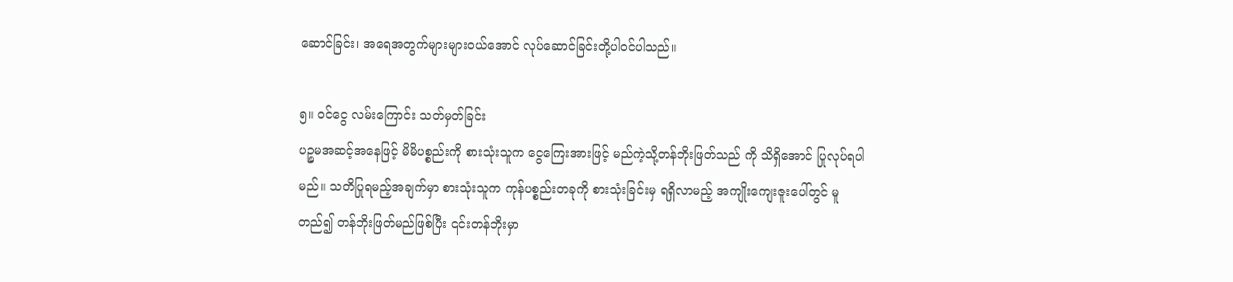ဆောင်ခြင်း၊ အရေအတွက်များများဝယ်အောင် လုပ်ဆောင်ခြင်းတို့ပါဝင်ပါသည်။

၅။ ဝင်ငွေ လမ်းကြောင်း သတ်မှတ်ခြင်း
ပဉ္စမအဆင့်အနေဖြင့် မိမိပစ္စည်းကို စားသုံးသူက ငွေကြေးအားဖြင့် မည်ကဲ့သို့တန်ဘိုးဖြတ်သည် ကို သိရှိအောင် ပြုလုပ်ရပါမည်။ သတိပြုရမည့်အချက်မှာ စားသုံးသူက ကုန်ပစ္စည်းတခုကို စားသုံးခြင်းမှ ရရှိလာမည့် အကျိုးကျေးဇူးပေါ်တွင် မူတည်၍ တန်ဘိုးဖြတ်မည်ဖြစ်ပြီး ၎င်းတန်ဘိုးမှာ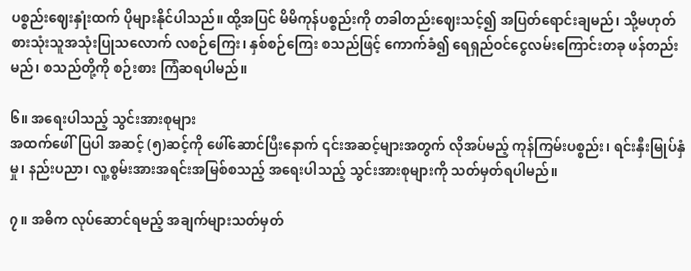ပစ္စည်းဈေးနှုံးထက် ပိုများနိုင်ပါသည်။ ထို့အပြင် မိမိကုန်ပစ္စည်းကို တခါတည်းဈေးသင့်၍ အပြတ်ရောင်းချမည်၊ သို့မဟုတ် စားသုံးသူအသုံးပြုသလောက် လစဉ်ကြေး၊ နှစ်စဉ်ကြေး စသည်ဖြင့် ကောက်ခံ၍ ရေရှည်ဝင်ငွေလမ်းကြောင်းတခု ဖန်တည်းမည်၊ စသည်တို့ကို စဉ်းစား ကြံဆရပါမည်။

၆။ အရေးပါသည့် သွင်းအားစုများ
အထက်ဖေါ်ပြပါ အဆင့် (၅)ဆင့်ကို ဖေါ်ဆောင်ပြီးနောက် ၎င်းအဆင့်များအတွက် လိုအပ်မည့် ကုန်ကြမ်းပစ္စည်း၊ ရင်းနှီးမြုပ်နှံမှု၊ နည်းပညာ၊ လူ့စွမ်းအားအရင်းအမြစ်စသည့် အရေးပါသည့် သွင်းအားစုများကို သတ်မှတ်ရပါမည်။

၇။ အဓိက လုပ်ဆောင်ရမည့် အချက်များသတ်မှတ်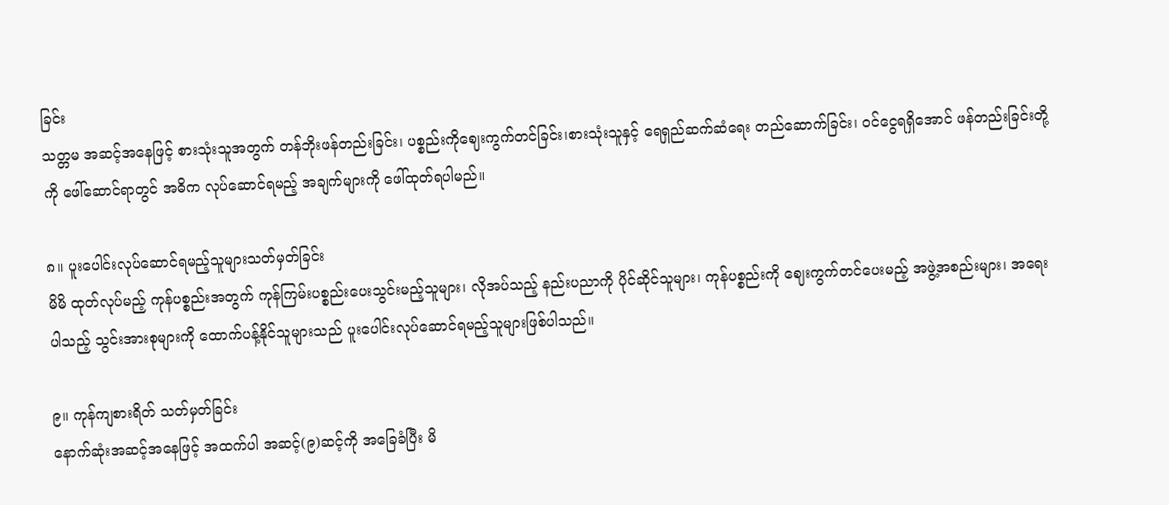ခြင်း
သတ္တမ အဆင့်အနေဖြင့် စားသုံးသူအတွက် တန်ဘိုးဖန်တည်းခြင်း၊ ပစ္စည်းကိုဈေးကွက်တင်ခြင်း၊စားသုံးသူနှင့် ရေရှည်ဆက်ဆံရေး တည်ဆောက်ခြင်း၊ ဝင်ငွေရရှိအောင် ဖန်တည်းခြင်းတို့ကို ဖေါ်ဆောင်ရာတွင် အဓိက လုပ်ဆောင်ရမည့် အချက်များကို ဖေါ်ထုတ်ရပါမည်။

၈။ ပူးပေါင်းလုပ်ဆောင်ရမည့်သူများသတ်မှတ်ခြင်း
မိမိ ထုတ်လုပ်မည့် ကုန်ပစ္စည်းအတွက် ကုန်ကြမ်းပစ္စည်းပေးသွင်းမည့်သူများ၊ လိုအပ်သည့် နည်းပညာကို ပိုင်ဆိုင်သူများ၊ ကုန်ပစ္စည်းကို ဈေးကွက်တင်ပေးမည့် အဖွဲ့အစည်းများ၊ အရေးပါသည့် သွင်းအားစုများကို ထောက်ပန့်နိုင်သူများသည် ပူးပေါင်းလုပ်ဆောင်ရမည့်သူများဖြစ်ပါသည်။

၉။ ကုန်ကျစားရိတ် သတ်မှတ်ခြင်း
နောက်ဆုံးအဆင့်အနေဖြင့် အထက်ပါ အဆင့်(၉)ဆင့်ကို အခြေခံပြီး မိ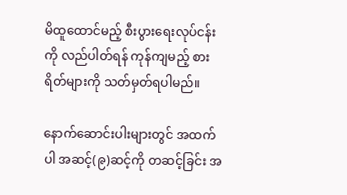မိထူထောင်မည့် စီးပွားရေးလုပ်ငန်းကို လည်ပါတ်ရန် ကုန်ကျမည့် စားရိတ်များကို သတ်မှတ်ရပါမည်။

နောက်ဆောင်းပါးများတွင် အထက်ပါ အဆင့်(၉)ဆင့်ကို တဆင့်ခြင်း အ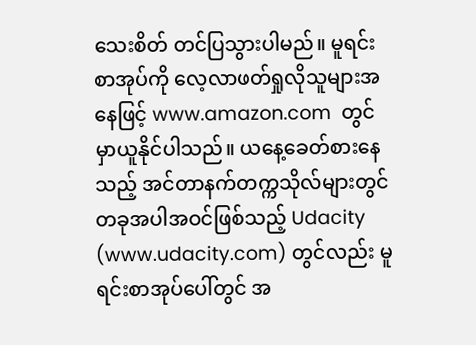သေးစိတ် တင်ပြသွားပါမည်။ မူရင်းစာအုပ်ကို လေ့လာဖတ်ရှုလိုသူများအနေဖြင့် www.amazon.com  တွင်မှာယူနိုင်ပါသည်။ ယနေ့ခေတ်စားနေသည့် အင်တာနက်တက္ကသိုလ်များတွင် တခုအပါအဝင်ဖြစ်သည့် Udacity (www.udacity.com) တွင်လည်း မူရင်းစာအုပ်ပေါ်တွင် အ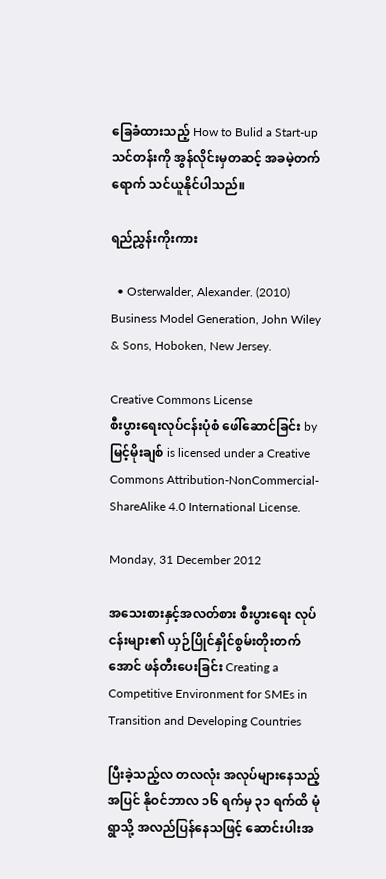ခြေခံထားသည့် How to Bulid a Start-up သင်တန်းကို အွန်လိုင်းမှတဆင့် အခမဲ့တက်ရောက် သင်ယူနိုင်ပါသည်။

ရည်ညွှန်းကိုးကား

  • Osterwalder, Alexander. (2010) Business Model Generation, John Wiley & Sons, Hoboken, New Jersey.

Creative Commons License
စီးပွားရေးလုပ်ငန်းပုံစံ ဖေါ်ဆောင်ခြင်း by မြင့်မိုးချစ် is licensed under a Creative Commons Attribution-NonCommercial-ShareAlike 4.0 International License.

Monday, 31 December 2012

အသေးစားနှင့်အလတ်စား စီးပွားရေး လုပ်ငန်းများ၏ ယှဉ်ပြိုင်နှိုင်စွမ်းတိုးတက်အောင် ဖန်တီးပေးခြင်း Creating a Competitive Environment for SMEs in Transition and Developing Countries

ပြီးခဲ့သည့်လ တလလုံး အလုပ်များနေသည့်အပြင် နိုဝင်ဘာလ ၁၆ ရက်မှ ၃၁ ရက်ထိ မုံရွာသို့ အလည်ပြန်နေသဖြင့် ဆောင်းပါးအ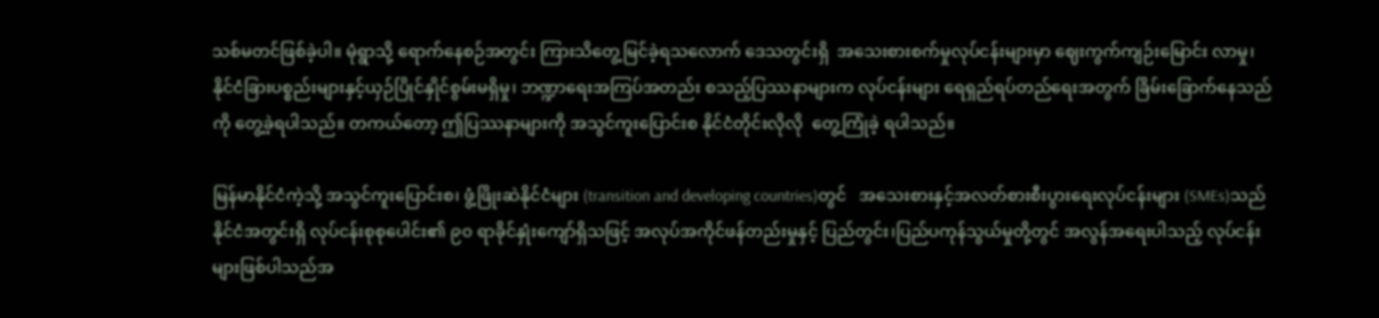သစ်မတင်ဖြစ်ခဲ့ပါ။ မုံရွာသို့ ရောက်နေစဉ်အတွင်း ကြားသိတွေ့မြင်ခဲ့ရသလောက် ဒေသတွင်းရှိ  အသေးစားစက်မှုလုပ်ငန်းများမှာ ဈေးကွက်ကျဉ်းမြောင်း လာမှု၊ နိုင်ငံခြားပစ္စည်းများနှင့်ယှဉ်ပြိုင်နှိုင်စွမ်းမရှိမှု၊ ဘဏ္ဍာရေးအကြပ်အတည်း စသည့်ပြဿနာများက လုပ်ငန်းများ ရေရှည်ရပ်တည်ရေးအတွက် ခြိမ်းခြောက်နေသည်ကို တွေ့ခဲ့ရပါသည်။ တကယ်တော့ ဤပြဿနာများကို အသွင်ကူးပြောင်းစ နိုင်ငံတိုင်းလိုလို  တွေ့ကြုံခဲ့ ရပါသည်။

မြန်မာနိုင်ငံကဲ့သို့ အသွင်ကူးပြောင်းစ၊ ဖွံ့ဖြိုးဆဲနိုင်ငံများ (transition and developing countries)တွင်   အသေးစားနှင့်အလတ်စားစီးပွားရေးလုပ်ငန်းများ (SMEs)သည် နိုင်ငံအတွင်းရှိ လုပ်ငန်းစုစုပေါင်း၏ ၉၀ ရာခိုင်နှုံးကျော်ရှိသဖြင့် အလုပ်အကိုင်ဖန်တည်းမှုနှင့် ပြည်တွင်း၊ပြည်ပကုန်သွယ်မှုတို့တွင် အလွန်အရေးပါသည့် လုပ်ငန်းများဖြစ်ပါသည်အ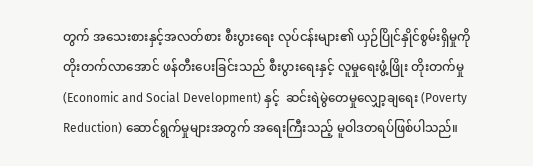တွက် အသေးစားနှင့်အလတ်စား စီးပွားရေး လုပ်ငန်းများ၏ ယှဉ်ပြိုင်နှိုင်စွမ်းရှိမှုကို တိုးတက်လာအောင် ဖန်တီးပေးခြင်းသည် စီးပွားရေးနှင့် လူမှုရေးဖွံ့ဖြိုး တိုးတက်မှု (Economic and Social Development) နှင့်  ဆင်းရဲမွဲတေမှုလျှော့ချရေး (Poverty Reduction) ဆောင်ရွက်မှုများအတွက် အရေးကြီးသည့် မူဝါဒတရပ်ဖြစ်ပါသည်။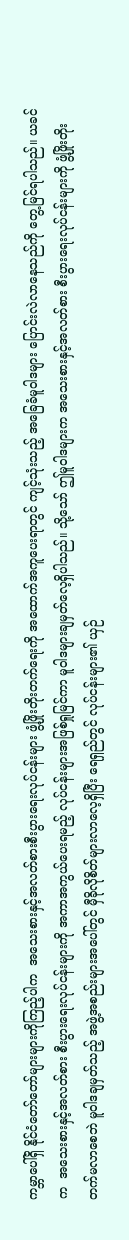ကမ္ဘာပေါ်ရှိ နိုင်ငံတော်တော်များများကိုကြည့်ပါက  အသေးစားနှင့်အလတ်စားစီးပွားရေးလုပ်ငန်းများ ဖွံ့ဖြိုးတိုးတက်ရေးကို အထောက်အကူပေးရာတွင် ကျင့်သုံးသည့် အခြေခံမူဝါဒများ ပြောင်းလဲလာနေသည်ကို တွေ့မြင်ရပါသည်။ ယခင်က  အသေးစားနှင့်အလတ်စား စီးပွားရေးလုပ်ငန်းများကို အကာအကွယ်ပေးရမည့် လုပ်ငန်းများအဖြစ်ရှုမြင်ကာ မူဝါဒများချမှတ်လေ့ရှိပါသည်။ သို့သော် ဤမူဝါဒများက အသေးစားနှင့်အလတ်စား စီးပွားရေးလုပ်ငန်းများကို ဖွံ့ဖြိုးတိုးတက်မလာစေဘဲ မူဝါဒချမှတ်သည့် အဖွဲ့အစည်းများအပေါ်တွင် မှီခိုလိုစိတ်များလာလေ့ရှိပြီး ရေရှည်တွင် လုပ်ငန်းများ၏ ယှဉ်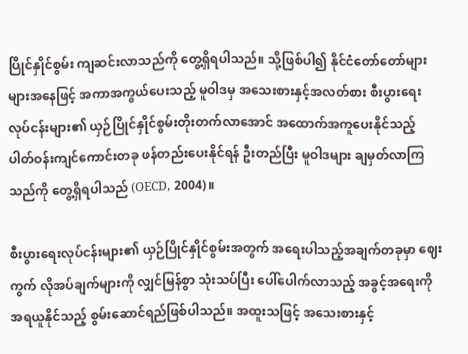ပြိုင်နှိုင်စွမ်း ကျဆင်းလာသည်ကို တွေ့ရှိရပါသည်။ သို့ဖြစ်ပါ၍ နိုင်ငံတော်တော်များများအနေဖြင့် အကာအကွယ်ပေးသည့် မူဝါဒမှ အသေးစားနှင့်အလတ်စား စီးပွားရေးလုပ်ငန်းများ၏ ယှဉ်ပြိုင်နှိုင်စွမ်းတိုးတက်လာအောင် အထောက်အကူပေးနိုင်သည့် ပါတ်ဝန်းကျင်ကောင်းတခု ဖန်တည်းပေးနိုင်ရန် ဦးတည်ပြီး မူဝါဒများ ချမှတ်လာကြသည်ကို တွေ့ရှိရပါသည် (OECD, 2004)။

စီးပွားရေးလုပ်ငန်းများ၏ ယှဉ်ပြိုင်နှိုင်စွမ်းအတွက် အရေးပါသည့်အချက်တခုမှာ ဈေးကွက် လိုအပ်ချက်များကို လျှင်မြန်စွာ သုံးသပ်ပြီး ပေါ်ပေါက်လာသည့် အခွင့်အရေးကို အရယူနိုင်သည့် စွမ်းဆောင်ရည်ဖြစ်ပါသည်။ အထူးသဖြင့် အသေးစားနှင့်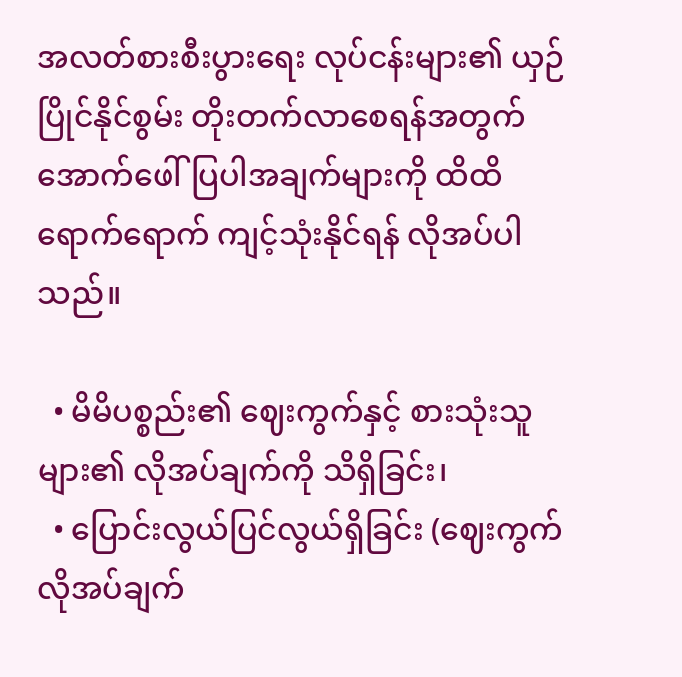အလတ်စားစီးပွားရေး လုပ်ငန်းများ၏ ယှဉ်ပြိုင်နိုင်စွမ်း တိုးတက်လာစေရန်အတွက် အောက်ဖေါ်ပြပါအချက်များကို ထိထိရောက်ရောက် ကျင့်သုံးနိုင်ရန် လိုအပ်ပါသည်။

  • မိမိပစ္စည်း၏ ဈေးကွက်နှင့် စားသုံးသူများ၏ လိုအပ်ချက်ကို သိရှိခြင်း၊
  • ပြောင်းလွယ်ပြင်လွယ်ရှိခြင်း (ဈေးကွက်လိုအပ်ချက်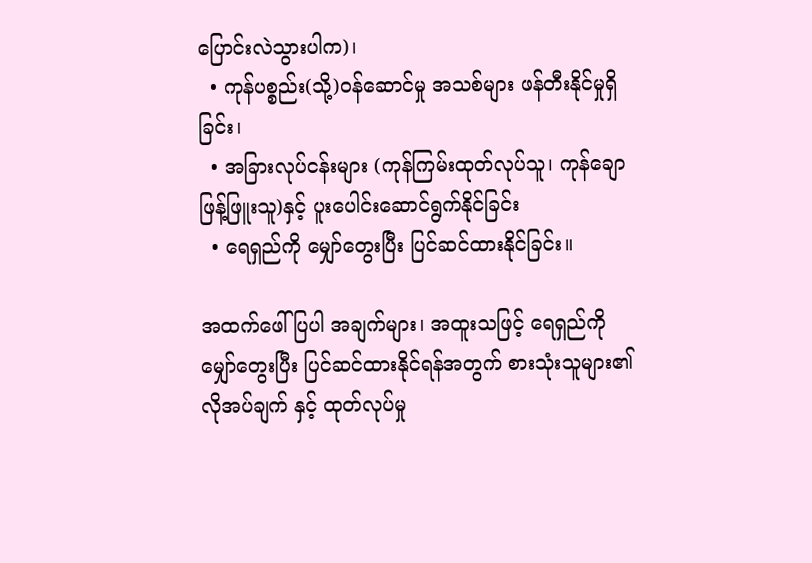ပြောင်းလဲသွားပါက)၊
  • ကုန်ပစ္စည်း(သို့)ဝန်ဆောင်မှု အသစ်များ ဖန်တီးနိုင်မှုရှိခြင်း၊
  • အခြားလုပ်ငန်းများ (ကုန်ကြမ်းထုတ်လုပ်သူ၊ ကုန်ချောဖြန့်ဖြူးသူ)နှင့် ပူးပေါင်းဆောင်ရွက်နိုင်ခြင်း
  • ရေရှည်ကို မျှော်တွေးပြီး ပြင်ဆင်ထားနိုင်ခြင်း။

အထက်ဖေါ်ပြပါ အချက်များ၊ အထူးသဖြင့် ရေရှည်ကို မျှော်တွေးပြီး ပြင်ဆင်ထားနိုင်ရန်အတွက် စားသုံးသူများ၏ လိုအပ်ချက် နှင့် ထုတ်လုပ်မှု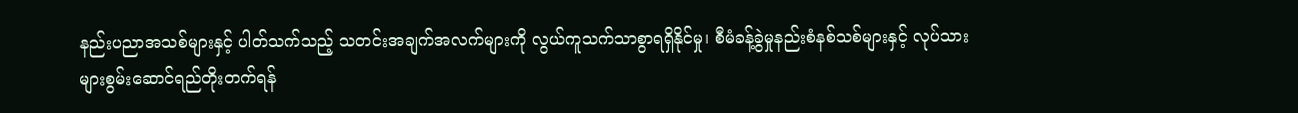နည်းပညာအသစ်များနှင့် ပါတ်သက်သည့် သတင်းအချက်အလက်များကို လွယ်ကူသက်သာစွာရရှိနိုင်မှု၊ စီမံခန့်ခွဲမှုနည်းစံနစ်သစ်များနှင့် လုပ်သားများစွမ်းဆောင်ရည်တိုးတက်ရန်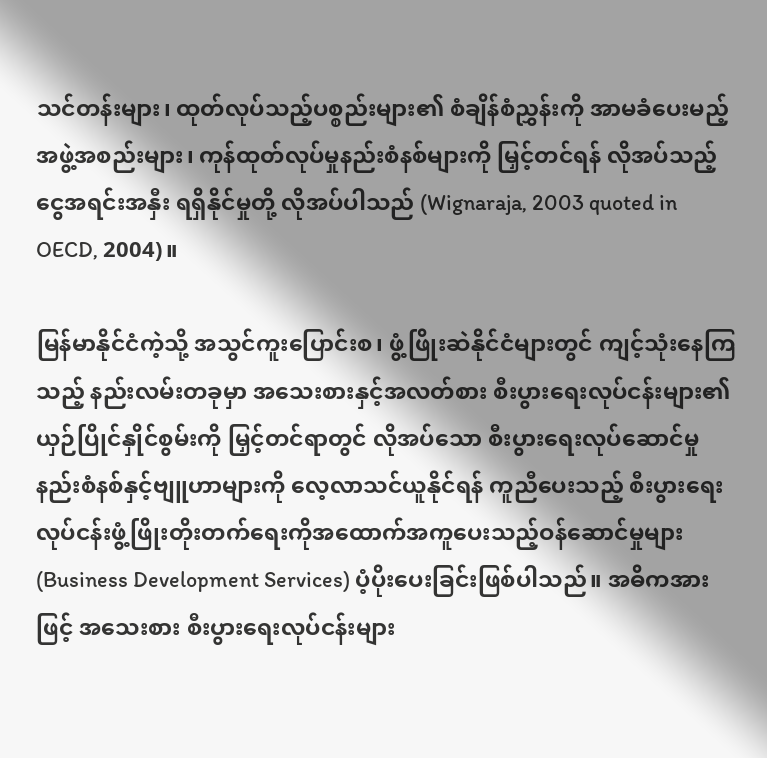သင်တန်းများ၊ ထုတ်လုပ်သည့်ပစ္စည်းများ၏ စံချိန်စံညွှန်းကို အာမခံပေးမည့် အဖွဲ့အစည်းများ၊ ကုန်ထုတ်လုပ်မှုနည်းစံနစ်များကို မြှင့်တင်ရန် လိုအပ်သည့် ငွေအရင်းအနှီး ရရှိနိုင်မှုတို့ လိုအပ်ပါသည် (Wignaraja, 2003 quoted in OECD, 2004)။

မြန်မာနိုင်ငံကဲ့သို့ အသွင်ကူးပြောင်းစ၊ ဖွံ့ဖြိုးဆဲနိုင်ငံများတွင် ကျင့်သုံးနေကြသည့် နည်းလမ်းတခုမှာ အသေးစားနှင့်အလတ်စား စီးပွားရေးလုပ်ငန်းများ၏ ယှဉ်ပြိုင်နှိုင်စွမ်းကို မြှင့်တင်ရာတွင် လိုအပ်သော စီးပွားရေးလုပ်ဆောင်မှုနည်းစံနစ်နှင့်ဗျူဟာများကို လေ့လာသင်ယူနိုင်ရန် ကူညီပေးသည့် စီးပွားရေးလုပ်ငန်းဖွံ့ဖြိုးတိုးတက်ရေးကိုအထောက်အကူပေးသည့်ဝန်ဆောင်မှုများ (Business Development Services) ပံ့ပိုးပေးခြင်းဖြစ်ပါသည်။ အဓိကအားဖြင့် အသေးစား စီးပွားရေးလုပ်ငန်းများ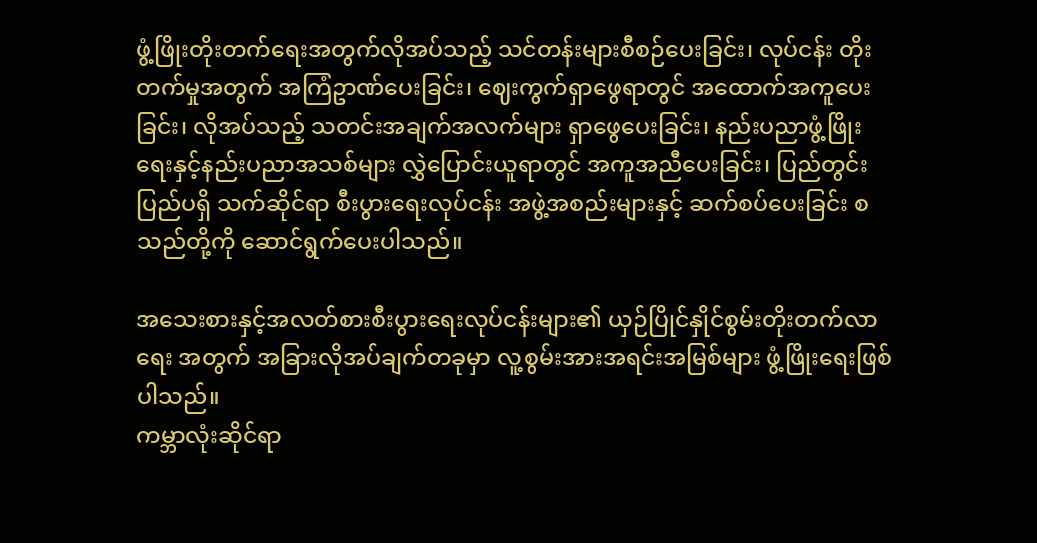ဖွံ့ဖြိုးတိုးတက်ရေးအတွက်လိုအပ်သည့် သင်တန်းများစီစဉ်ပေးခြင်း၊ လုပ်ငန်း တိုးတက်မှုအတွက် အကြံဥာဏ်ပေးခြင်း၊ ဈေးကွက်ရှာဖွေရာတွင် အထောက်အကူပေးခြင်း၊ လိုအပ်သည့် သတင်းအချက်အလက်များ ရှာဖွေပေးခြင်း၊ နည်းပညာဖွံ့ဖြိုးရေးနှင့်နည်းပညာအသစ်များ လွှဲပြောင်းယူရာတွင် အကူအညီပေးခြင်း၊ ပြည်တွင်းပြည်ပရှိ သက်ဆိုင်ရာ စီးပွားရေးလုပ်ငန်း အဖွဲ့အစည်းများနှင့် ဆက်စပ်ပေးခြင်း စသည်တို့ကို ဆောင်ရွက်ပေးပါသည်။

အသေးစားနှင့်အလတ်စားစီးပွားရေးလုပ်ငန်းများ၏ ယှဉ်ပြိုင်နှိုင်စွမ်းတိုးတက်လာရေး အတွက် အခြားလိုအပ်ချက်တခုမှာ လူ့စွမ်းအားအရင်းအမြစ်များ ဖွံ့ဖြိုးရေးဖြစ်ပါသည်။
ကမ္ဘာလုံးဆိုင်ရာ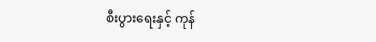စီးပွားရေးနှင့် ကုန်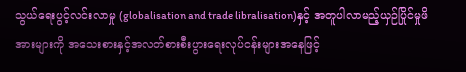သွယ်ရေးပွင့်လင်းလာမှု (globalisation and trade libralisation)နှင့် အတူပါလာမည့်ယှဉ်ပြိုင်မှုဖိအားများကို အသေးစားနှင့်အလတ်စားစီးပွားရေးလုပ်ငန်းများအနေဖြင့်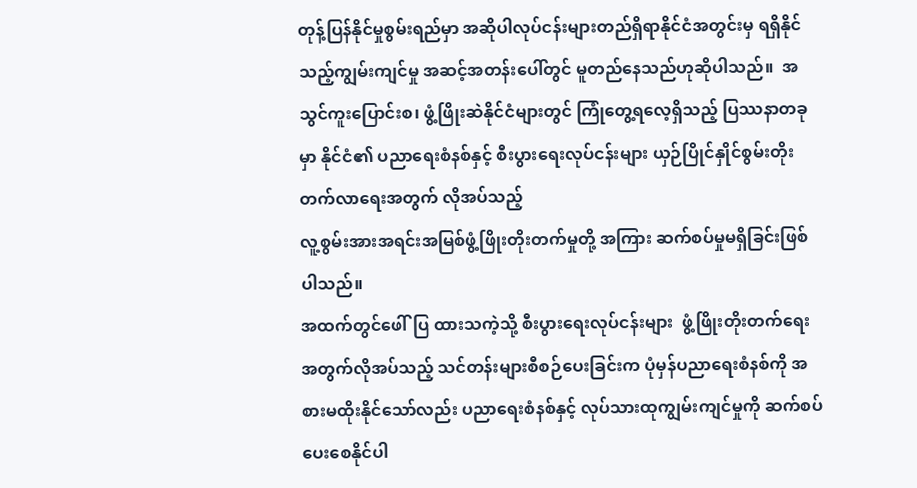တုန့်ပြန်နိုင်မှုစွမ်းရည်မှာ အဆိုပါလုပ်ငန်းများတည်ရှိရာနိုင်ငံအတွင်းမှ ရရှိနိုင်သည့်ကျွမ်းကျင်မှု အဆင့်အတန်းပေါ်တွင် မူတည်နေသည်ဟုဆိုပါသည်။  အသွင်ကူးပြောင်းစ၊ ဖွံ့ဖြိုးဆဲနိုင်ငံများတွင် ကြုံတွေ့ရလေ့ရှိသည့် ပြဿနာတခုမှာ နိုင်ငံ၏ ပညာရေးစံနစ်နှင့် စီးပွားရေးလုပ်ငန်းများ ယှဉ်ပြိုင်နှိုင်စွမ်းတိုးတက်လာရေးအတွက် လိုအပ်သည့်
လူ့စွမ်းအားအရင်းအမြစ်ဖွံ့ဖြိုးတိုးတက်မှုတို့ အကြား ဆက်စပ်မှုမရှိခြင်းဖြစ်ပါသည်။
အထက်တွင်ဖေါ်ပြ ထားသကဲ့သို့ စီးပွားရေးလုပ်ငန်းများ  ဖွံ့ဖြိုးတိုးတက်ရေးအတွက်လိုအပ်သည့် သင်တန်းများစီစဉ်ပေးခြင်းက ပုံမှန်ပညာရေးစံနစ်ကို အစားမထိုးနိုင်သော်လည်း ပညာရေးစံနစ်နှင့် လုပ်သားထုကျွမ်းကျင်မှုကို ဆက်စပ်ပေးစေနိုင်ပါ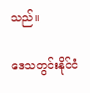သည်။

ဒေသတွင်းနိုင်ငံ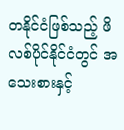တနိုင်ငံဖြစ်သည့် ဖိလစ်ပိုင်နိုင်ငံတွင် အသေးစားနှင့်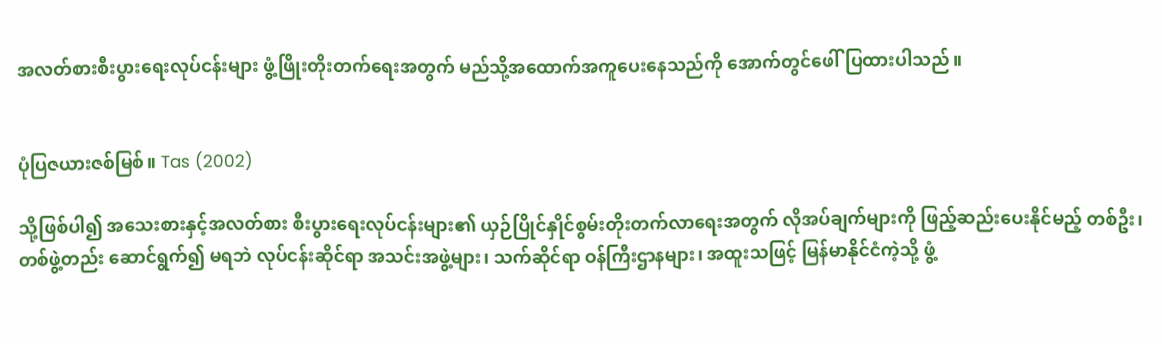အလတ်စားစီးပွားရေးလုပ်ငန်းများ ဖွံ့ဖြိုးတိုးတက်ရေးအတွက် မည်သို့အထောက်အကူပေးနေသည်ကို အောက်တွင်ဖေါ်ပြထားပါသည်။


ပုံပြဇယားဇစ်မြစ်။ Tas (2002)

သို့ဖြစ်ပါ၍ အသေးစားနှင့်အလတ်စား စီးပွားရေးလုပ်ငန်းများ၏ ယှဉ်ပြိုင်နှိုင်စွမ်းတိုးတက်လာရေးအတွက် လိုအပ်ချက်များကို ဖြည့်ဆည်းပေးနိုင်မည့် တစ်ဦး၊တစ်ဖွဲ့တည်း ဆောင်ရွက်၍ မရဘဲ လုပ်ငန်းဆိုင်ရာ အသင်းအဖွဲ့များ၊ သက်ဆိုင်ရာ ဝန်ကြီးဌာနများ၊ အထူးသဖြင့် မြန်မာနိုင်ငံကဲ့သို့ ဖွံ့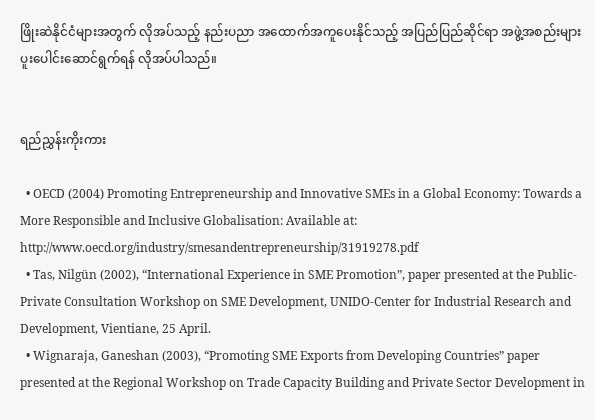ဖြိုးဆဲနိုင်ငံများအတွက် လိုအပ်သည့် နည်းပညာ အထောက်အကူပေးနိုင်သည့် အပြည်ပြည်ဆိုင်ရာ အဖွဲ့အစည်းများ ပူးပေါင်းဆောင်ရွက်ရန် လိုအပ်ပါသည်။


ရည်ညွှန်းကိုးကား

  • OECD (2004) Promoting Entrepreneurship and Innovative SMEs in a Global Economy: Towards a More Responsible and Inclusive Globalisation: Available at: http://www.oecd.org/industry/smesandentrepreneurship/31919278.pdf
  • Tas, Nilgün (2002), “International Experience in SME Promotion”, paper presented at the Public-Private Consultation Workshop on SME Development, UNIDO-Center for Industrial Research and Development, Vientiane, 25 April.
  • Wignaraja, Ganeshan (2003), “Promoting SME Exports from Developing Countries” paper presented at the Regional Workshop on Trade Capacity Building and Private Sector Development in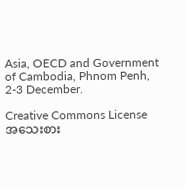Asia, OECD and Government of Cambodia, Phnom Penh, 2-3 December.

Creative Commons License
အသေးစား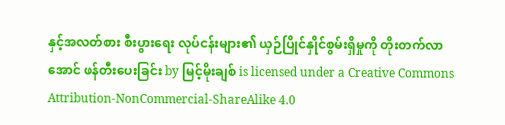နှင့်အလတ်စား စီးပွားရေး လုပ်ငန်းများ၏ ယှဉ်ပြိုင်နှိုင်စွမ်းရှိမှုကို တိုးတက်လာအောင် ဖန်တီးပေးခြင်း by မြင့်မိုးချစ် is licensed under a Creative Commons Attribution-NonCommercial-ShareAlike 4.0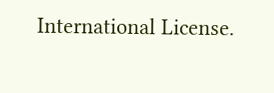International License.